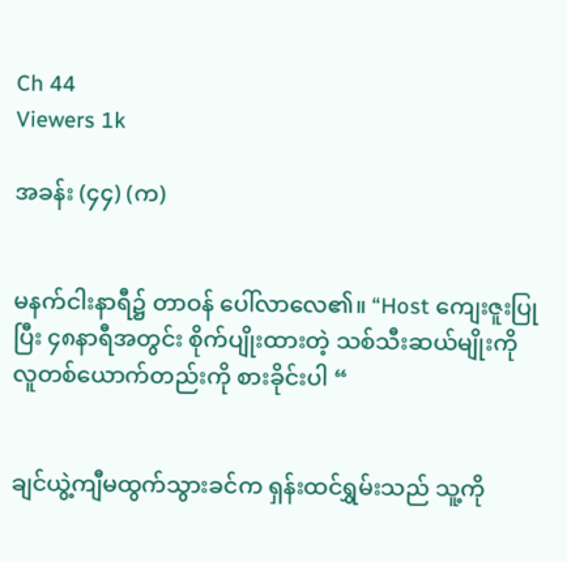Ch 44
Viewers 1k

အခန်း (၄၄) (က)


မနက်ငါးနာရီ၌ တာဝန် ပေါ်လာလေ၏။ “Host ကျေးဇူးပြုပြီး ၄၈နာရီအတွင်း စိုက်ပျိုးထားတဲ့ သစ်သီးဆယ်မျိုးကို လူတစ်ယောက်တည်းကို စားခိုင်းပါ “


ချင်ယွဲ့ကျီမထွက်သွားခင်က ရှန်းထင်ရွှမ်းသည် သူ့ကို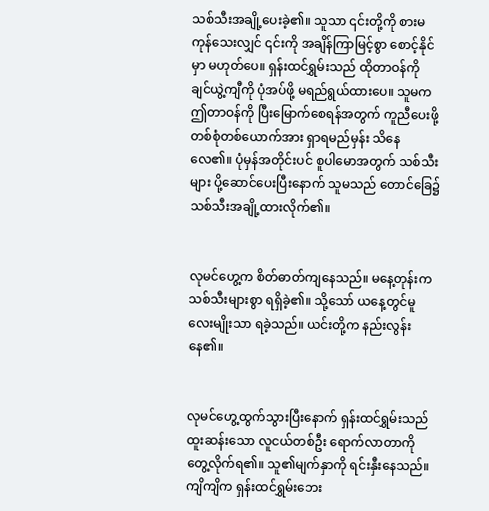သစ်သီးအချို့ပေးခဲ့၏။ သူသာ ၎င်းတို့ကို စားမကုန်သေးလျှင် ၎င်းကို အချိန်ကြာမြင့်စွာ စောင့်နိုင်မှာ မဟုတ်ပေ။ ရှန်းထင်ရွှမ်းသည် ထိုတာဝန်ကို ချင်ယွဲ့ကျီကို ပုံအပ်ဖို့ မရည်ရွယ်ထားပေ။ သူမက ဤတာဝန်ကို ပြီးမြောက်စေရန်အတွက် ကူညီပေးဖို့ တစ်စုံတစ်ယောက်အား ရှာရမည်မှန်း သိနေလေ၏။ ပုံမှန်အတိုင်းပင် စူပါမောအတွက် သစ်သီးများ ပို့ဆောင်ပေးပြီးနောက် သူမသည် တောင်ခြေ၌ သစ်သီးအချို့ထားလိုက်၏။


လုမင်ဟွေ့က စိတ်ဓာတ်ကျနေသည်။ မနေ့တုန်းက သစ်သီးများစွာ ရရှိခဲ့၏။ သို့သော် ယနေ့တွင်မူ လေးမျိုးသာ ရခဲ့သည်။ ယင်းတို့က နည်းလွန်းနေ၏။


လုမင်ဟွေ့ထွက်သွားပြီးနောက် ရှန်းထင်ရွှမ်းသည် ထူးဆန်းသော လူငယ်တစ်ဦး ရောက်လာတာကို တွေ့လိုက်ရ၏။ သူ၏မျက်နှာကို ရင်းနှီးနေသည်။ ကျိကျိက ရှန်းထင်ရွှမ်းဘေး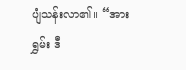ပျံသန်းလာ၏။ “အားရွှမ်း ဒီ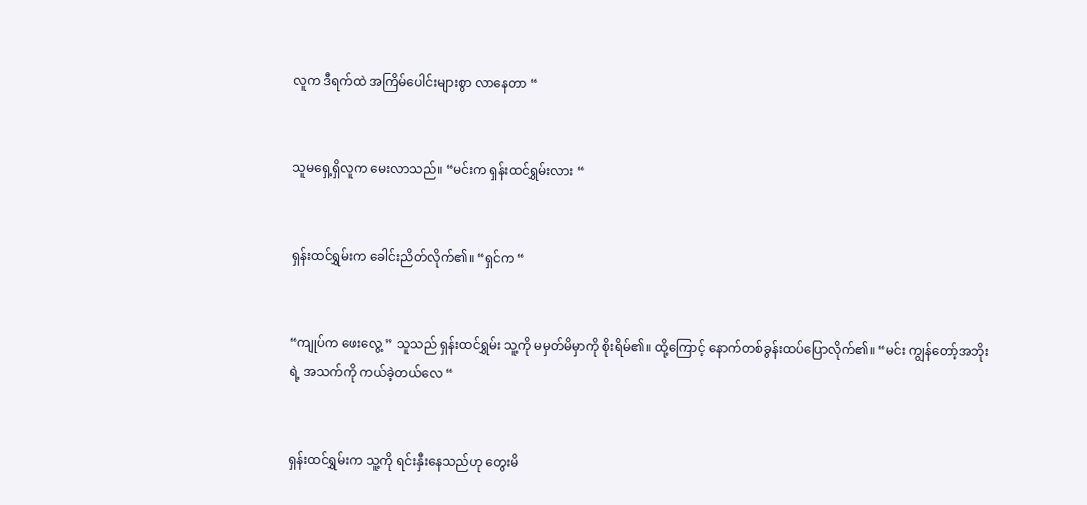လူက ဒီရက်ထဲ အကြိမ်ပေါင်းများစွာ လာနေတာ “


သူမရှေ့ရှိလူက မေးလာသည်။ “မင်းက ရှန်းထင်ရွှမ်းလား “


ရှန်းထင်ရွှမ်းက ခေါင်းညိတ်လိုက်၏။ “ရှင်က “


“ကျုပ်က ဖေးလွေ့ ” သူသည် ရှန်းထင်ရွှမ်း သူ့ကို မမှတ်မိမှာကို စိုးရိမ်၏။ ထို့ကြောင့် နောက်တစ်ခွန်းထပ်ပြောလိုက်၏။ “မင်း ကျွန်တော့်အဘိုးရဲ့ အသက်ကို ကယ်ခဲ့တယ်လေ “


ရှန်းထင်ရွှမ်းက သူ့ကို ရင်းနှီးနေသည်ဟု တွေးမိ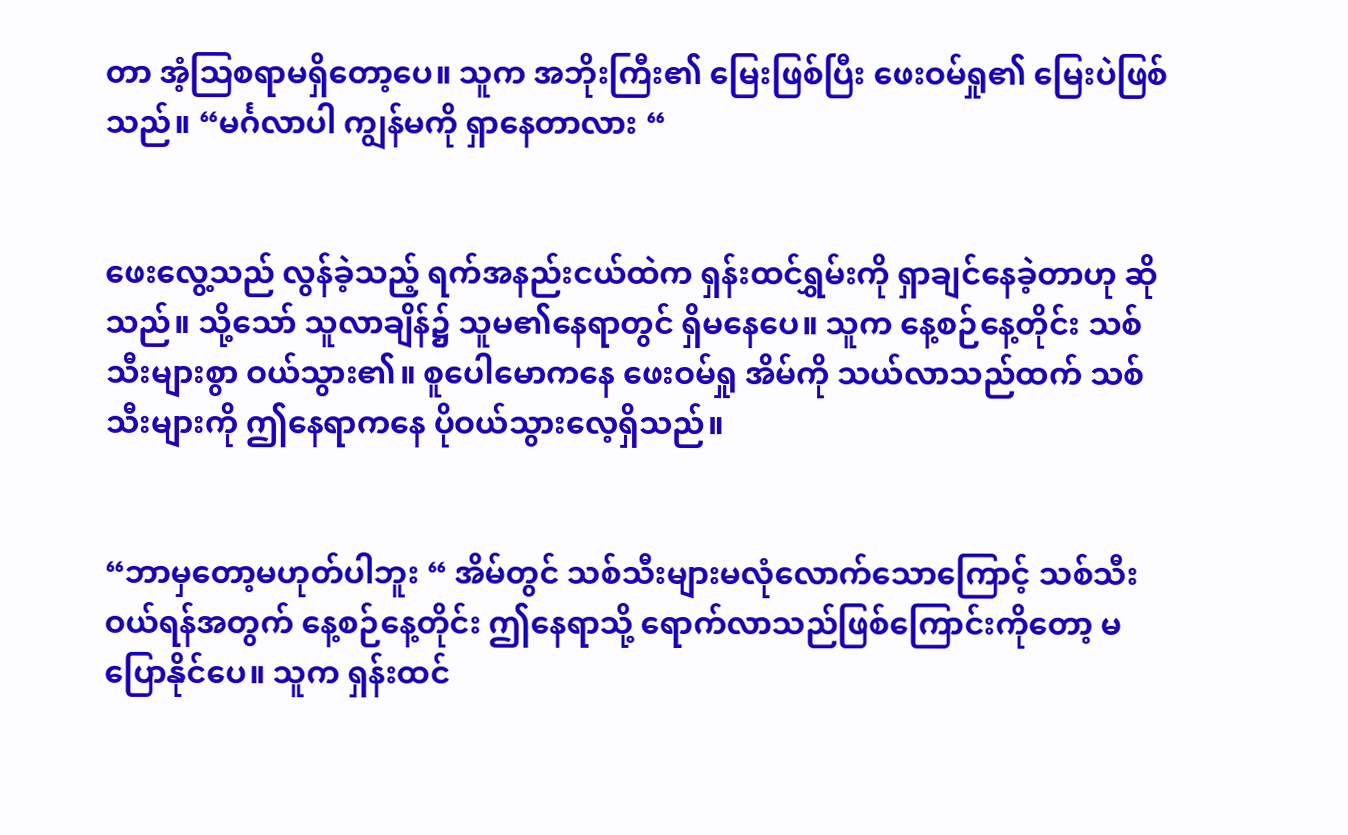တာ အံ့ဩစရာမရှိတော့ပေ။ သူက အဘိုးကြီး၏ မြေးဖြစ်ပြီး ဖေးဝမ်ရှု၏ မြေးပဲဖြစ်သည်။ “မင်္ဂလာပါ ကျွန်မကို ရှာနေတာလား “


ဖေးလွေ့သည် လွန်ခဲ့သည့် ရက်အနည်းငယ်ထဲက ရှန်းထင်ရွှမ်းကို ရှာချင်နေခဲ့တာဟု ဆိုသည်။ သို့သော် သူလာချိန်၌ သူမ၏နေရာတွင် ရှိမနေပေ။ သူက နေ့စဉ်နေ့တိုင်း သစ်သီးများစွာ ဝယ်သွား၏။ စူပေါမောကနေ ဖေးဝမ်ရှု အိမ်ကို သယ်လာသည်ထက် သစ်သီးများကို ဤနေရာကနေ ပိုဝယ်သွားလေ့ရှိသည်။


“ဘာမှတော့မဟုတ်ပါဘူး “ အိမ်တွင် သစ်သီးများမလုံလောက်သောကြောင့် သစ်သီးဝယ်ရန်အတွက် နေ့စဉ်နေ့တိုင်း ဤနေရာသို့ ရောက်လာသည်ဖြစ်ကြောင်းကို‌တော့ မပြောနိုင်ပေ။ သူက ရှန်းထင်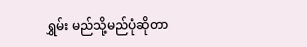ရွှမ်း မည်သို့မည်ပုံဆိုတာ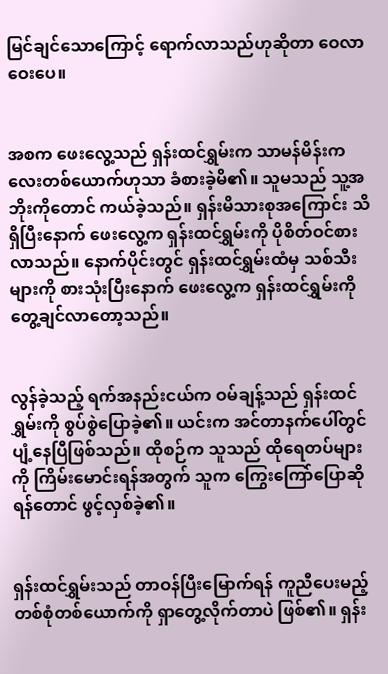မြင်ချင်သောကြောင့် ရောက်လာသည်ဟုဆိုတာ ဝေလာဝေးပေ။


အစက ဖေးလွေ့သည် ရှန်းထင်ရွှမ်းက သာမန်မိန်းကလေးတစ်ယောက်ဟုသာ ခံစားခဲ့မိ၏။ သူမသည် သူ့အဘိုးကိုတောင် ကယ်ခဲ့သည်။ ရှန်းမိသားစုအကြောင်း သိရှိပြီးနောက် ဖေးလွေ့က ရှန်းထင်ရွှမ်းကို ပိုစိတ်ဝင်စားလာသည်။ နောက်ပိုင်းတွင် ရှန်းထင်ရွှမ်းထံမှ သစ်သီးများကို စားသုံးပြီးနောက် ဖေးလွေ့က ရှန်းထင်ရွှမ်းကို တွေ့ချင်လာတော့သည်။


လွန်ခဲ့သည့် ရက်အနည်းငယ်က ဝမ်ချန့်သည် ရှန်းထင်ရွှမ်းကို စွပ်စွဲပြောခဲ့၏။ ယင်းက အင်တာနက်ပေါ်တွင် ပျံ့နေပြီဖြစ်သည်။ ထိုစဉ်က သူသည် ထိုရေတပ်များကို ကြိမ်းမောင်းရန်အတွက် သူက ကြွေးကြော်ပြောဆိုရန်တောင် ဖွင့်လှစ်ခဲ့၏။


ရှန်းထင်ရွှမ်းသည် တာဝန်ပြီးမြောက်ရန် ကူညီပေးမည့် တစ်စုံတစ်ယောက်ကို ရှာတွေ့လိုက်တာပဲ ဖြစ်၏။ ရှန်း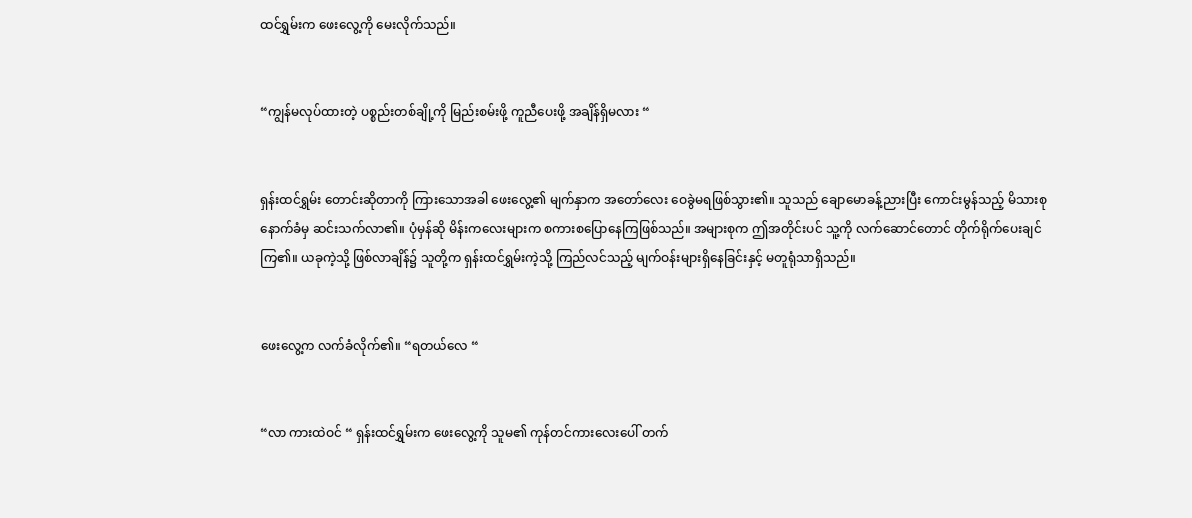ထင်ရွှမ်းက ဖေးလွေ့ကို မေးလိုက်သည်။


“ကျွန်မလုပ်ထားတဲ့ ပစ္စည်းတစ်ချို့ကို မြည်းစမ်းဖို့ ကူညီပေးဖို့ အချိန်ရှိမလား “


ရှန်းထင်ရွှမ်း တောင်းဆိုတာကို ကြားသောအခါ ဖေးလွေ့၏ မျက်နှာက အတော်လေး ဝေခွဲမရဖြစ်သွား၏။ သူသည် ချောမောခန့်ညားပြီး ကောင်းမွန်သည့် မိသားစုနောက်ခံမှ ဆင်းသက်လာ၏။ ပုံမှန်ဆို မိန်းကလေးများက စကားစပြောနေကြဖြစ်သည်။ အများစုက ဤအတိုင်းပင် သူ့ကို လက်ဆောင်တောင် တိုက်ရိုက်ပေးချင်ကြ၏။ ယခုကဲ့သို့ ဖြစ်လာချိန်၌ သူတို့က ရှန်းထင်ရွှမ်းကဲ့သို့ ကြည်လင်သည့် မျက်ဝန်းများရှိနေခြင်းနှင့် မတူရုံသာရှိသည်။


ဖေးလွေ့က လက်ခံလိုက်၏။ “ရတယ်လေ “


“လာ ကားထဲဝင် “ ရှန်းထင်ရွှမ်းက ဖေးလွေ့ကို သူမ၏ ကုန်တင်ကားလေးပေါ် တက်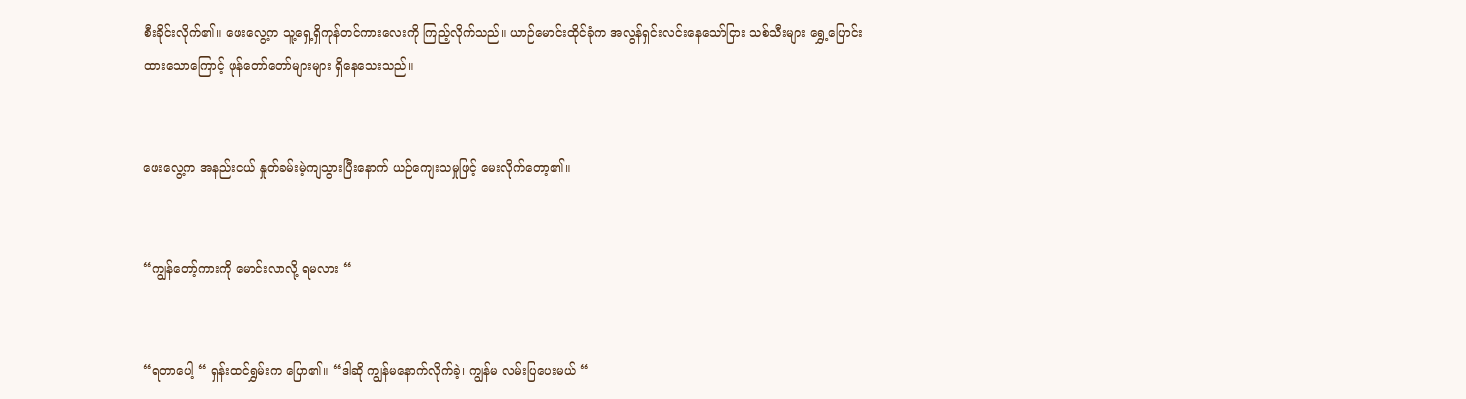စီးခိုင်းလိုက်၏။ ဖေးလွေ့က သူ့ရှေ့ရှိကုန်တင်ကားလေးကို ကြည့်လိုက်သည်။ ယာဉ်မောင်းထိုင်ခုံက အလွန်ရှင်းလင်းနေသော်ငြား သစ်သီးများ ရွှေ့ပြောင်းထားသောကြောင့် ဖုန်တော်တော်များများ ရှိနေသေးသည်။


ဖေးလွေ့က အနည်းငယ် နှုတ်ခမ်းမဲ့ကျသွားပြီးနောက် ယဉ်ကျေးသမှုဖြင့် မေးလိုက်တော့၏။


“ကျွန်တော့်ကားကို မောင်းလာလို့ ရမလား “


“ရတာပေါ့ “ ရှန်းထင်ရွှမ်းက ပြော၏။ “ဒါဆို ကျွန်မနောက်လိုက်ခဲ့၊ ကျွန်မ လမ်းပြပေးမယ် “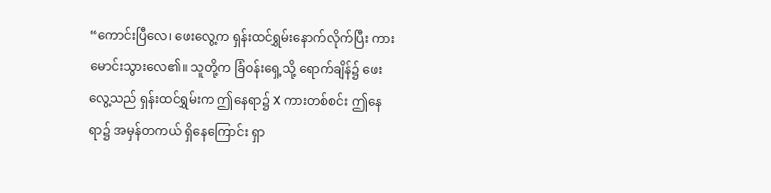“ကောင်းပြီလေ၊ ဖေးလွေ့က ရှန်းထင်ရွှမ်းနောက်လိုက်ပြီး ကားမောင်းသွားလေ၏။ သူတို့က ခြံဝန်းရှေ့သို့ ရောက်ချိန်၌ ဖေးလွေ့သည် ရှန်းထင်ရွှမ်းက ဤနေရာ၌ X ကားတစ်စင်း ဤနေရာ၌ အမှန်တကယ် ရှိနေကြောင်း ရှာ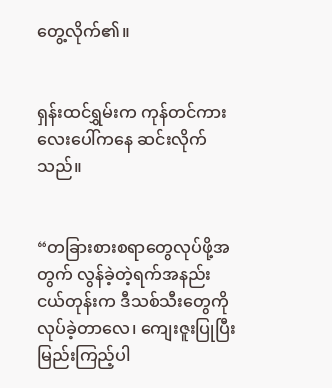တွေ့လိုက်၏။


ရှန်းထင်ရွှမ်းက ကုန်တင်ကားလေးပေါ်ကနေ ဆင်းလိုက်သည်။


“တခြားစားစရာတွေလုပ်ဖို့အတွက် လွန်ခဲ့တဲ့ရက်အနည်းငယ်တုန်းက ဒီသစ်သီးတွေကို လုပ်ခဲ့တာလေ၊ ကျေးဇူးပြုပြီး မြည်းကြည့်ပါ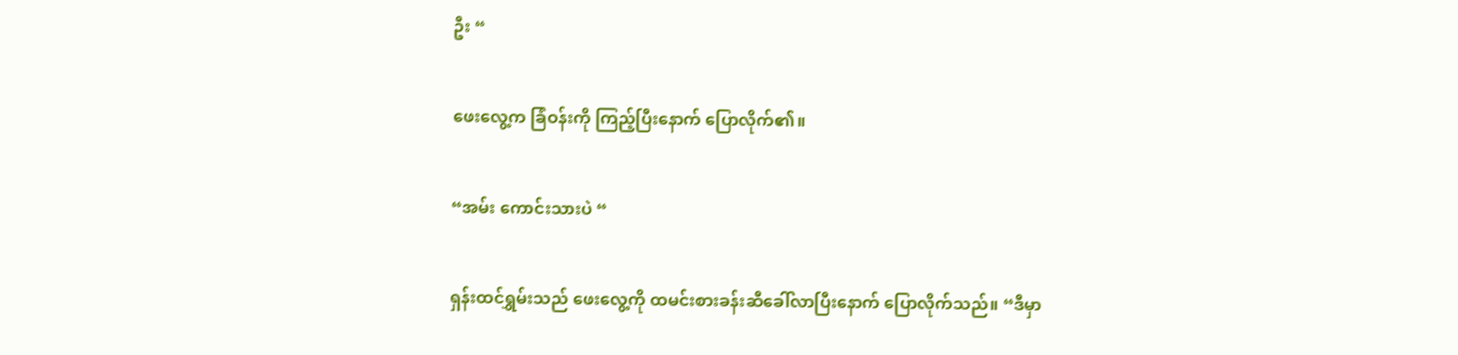ဦး “


ဖေးလွေ့က ခြံဝန်းကို ကြည့်ပြီးနောက် ပြောလိုက်၏။


“အမ်း ကောင်းသားပဲ “


ရှန်းထင်ရွှမ်းသည် ဖေးလွေ့ကို ထမင်းစားခန်းဆီခေါ်လာပြီးနောက် ပြောလိုက်သည်။ “ဒီမှာ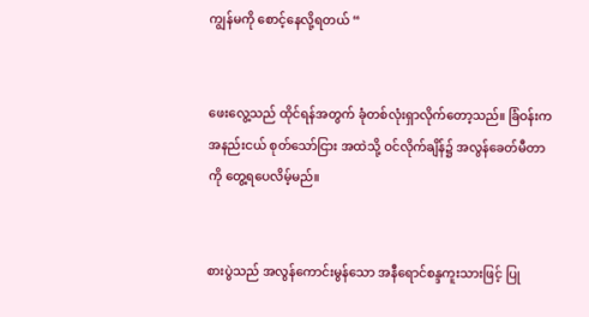ကျွန်မကို စောင့်နေလို့ရတယ် “


ဖေးလွေ့သည် ထိုင်ရန်အတွက် ခုံတစ်လုံးရှာလိုက်တော့သည်။ ခြံဝန်းက အနည်းငယ် စုတ်သော်ငြား အထဲသို့ ဝင်လိုက်ချိန်၌ အလွန်ခေတ်မီတာကို တွေ့ရပေလိမ့်မည်။


စားပွဲသည် အလွန်ကောင်းမွန်သော အနီရောင်စန္ဒကူးသားဖြင့် ပြု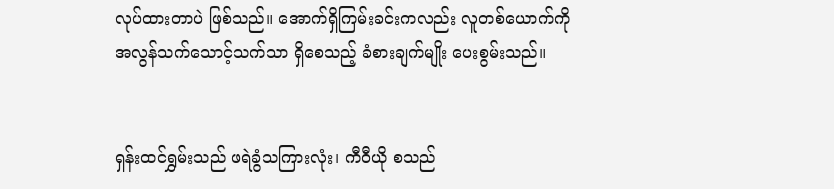လုပ်ထားတာပဲ ဖြစ်သည်။ အောက်ရှိကြမ်းခင်းကလည်း လူတစ်ယောက်ကို အလွန်သက်သောင့်သက်သာ ရှိစေသည့် ခံစားချက်မျိုး ပေးစွမ်းသည်။


ရှန်းထင်ရွှမ်းသည် ဖရဲခွံသကြားလုံး၊ ကီဝီယို စသည်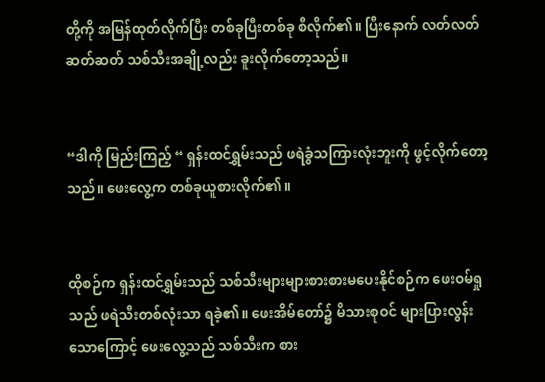တို့ကို အမြန်ထုတ်လိုက်ပြီး တစ်ခုပြီးတစ်ခု စီလိုက်၏။ ပြီးနောက် လတ်လတ်ဆတ်ဆတ် သစ်သီးအချို့လည်း ခူးလိုက်တော့သည်။


“ဒါကို မြည်းကြည့် “ ရှန်းထင်ရွှမ်းသည် ဖရဲခွံသကြားလုံးဘူးကို ဖွင့်လိုက်တော့သည်။ ဖေးလွေ့က တစ်ခုယူစားလိုက်၏။


ထိုစဉ်က ရှန်းထင်ရွှမ်းသည် သစ်သီးများများစားစားမပေးနိုင်စဉ်က ဖေးဝမ်ရှုသည် ဖရဲသီးတစ်လုံးသာ ရခဲ့၏။ ဖေးအိမ်တော်၌ မိသားစုဝင် များပြားလွန်းသောကြောင့် ဖေးလွေ့သည် သစ်သီးက စား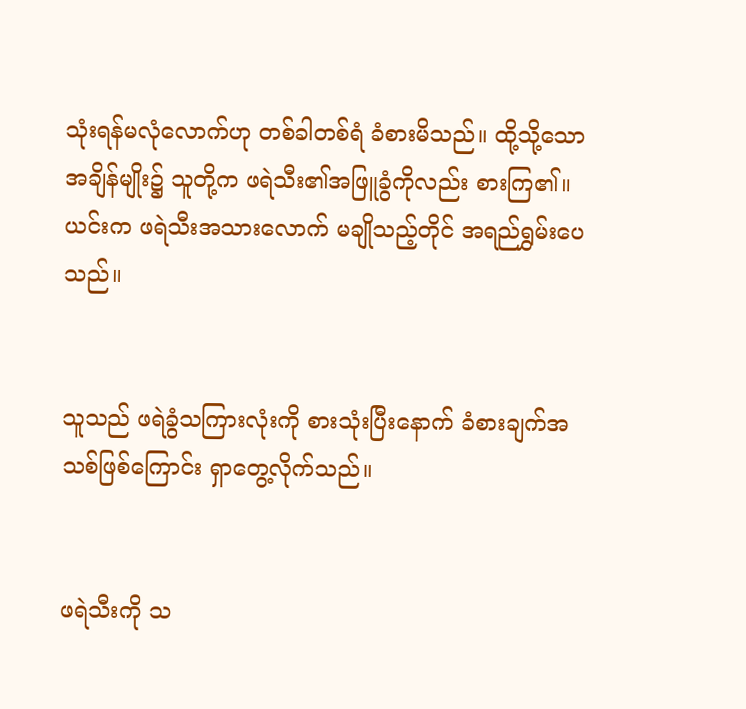သုံးရန်မလုံလောက်ဟု တစ်ခါတစ်ရံ ခံစားမိသည်။ ထို့သို့သော အချိန်မျိုး၌ သူတို့က ဖရဲသီး၏အဖြူခွံကိုလည်း စားကြ၏။ ယင်းက ဖရဲသီးအသားလောက် မချိုသည့်တိုင် အရည်ရွှမ်းပေသည်။


သူသည် ဖရဲခွံသကြားလုံးကို စားသုံးပြီးနောက် ခံစားချက်အသစ်ဖြစ်ကြောင်း ရှာတွေ့လိုက်သည်။


ဖရဲသီးကို သ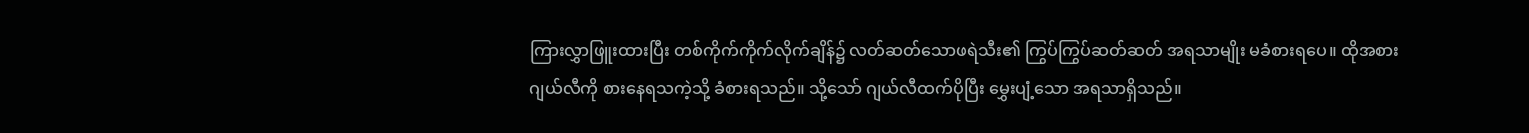ကြားလွှာဖြူးထားပြီး တစ်ကိုက်ကိုက်လိုက်ချိန်၌ လတ်ဆတ်သောဖရဲသီး၏ ကြွပ်ကြွပ်ဆတ်ဆတ် အရသာမျိုး မခံစားရပေ။ ထိုအစား ဂျယ်လီကို စားနေရသကဲ့သို့ ခံစားရသည်။ သို့သော် ဂျယ်လီထက်ပိုပြီး မွှေးပျံ့သော အရသာရှိသည်။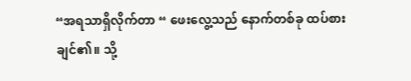“အရသာရှိလိုက်တာ “ ဖေးလွေ့သည် နောက်တစ်ခု ထပ်စားချင်၏။ သို့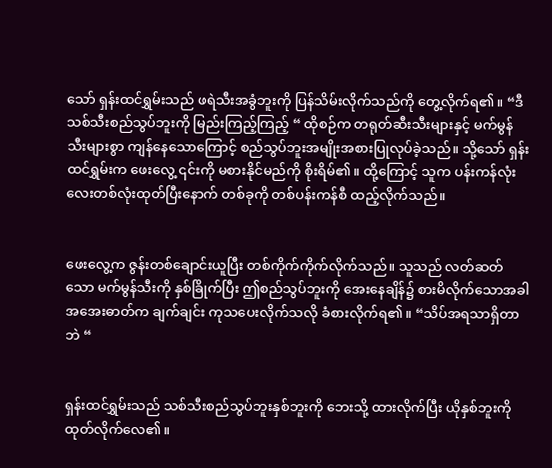သော် ရှန်းထင်ရွှမ်းသည် ဖရဲသီးအခွံဘူးကို ပြန်သိမ်းလိုက်သည်ကို တွေ့လိုက်ရ၏။ “ဒီသစ်သီးစည်သွပ်ဘူးကို မြည်းကြည့်ကြည့် “ ထိုစဉ်က တရုတ်ဆီးသီးများနှင့် မက်မွန်သီးများစွာ ကျန်နေသောကြောင့် စည်သွပ်ဘူးအမျိုးအစားပြုလုပ်ခဲ့သည်။ သို့သော် ရှန်းထင်ရွှမ်းက ဖေးလွေ့ ၎င်းကို မစားနိုင်မည်ကို စိုးရိမ်၏။ ထို့ကြောင့် သူက ပန်းကန်လုံးလေးတစ်လုံးထုတ်ပြီးနောက် တစ်ခုကို တစ်ပန်းကန်စီ ထည့်လိုက်သည်။


ဖေးလွေ့က ဇွန်းတစ်ချောင်းယူပြီး တစ်ကိုက်ကိုက်လိုက်သည်။ သူသည် လတ်ဆတ်သော မက်မွန်သီးကို နှစ်ခြိုက်ပြီး ဤစည်သွပ်ဘူးကို အေးနေချိန်၌ စားမိလိုက်သောအခါ အအေးဓာတ်က ချက်ချင်း ကုသပေးလိုက်သလို ခံစားလိုက်ရ၏။ “သိပ်အရသာရှိတာဘဲ “


ရှန်းထင်ရွှမ်းသည် သစ်သီးစည်သွပ်ဘူးနှစ်ဘူးကို ဘေးသို့ ထားလိုက်ပြီး ယိုနှစ်ဘူးကို ထုတ်လိုက်လေ၏။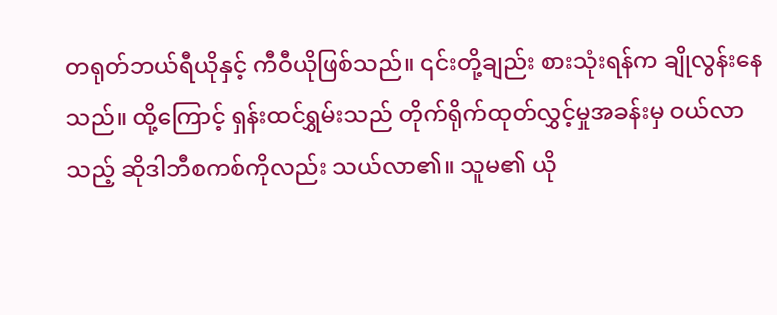တရုတ်ဘယ်ရီယိုနှင့် ကီဝီယိုဖြစ်သည်။ ၎င်းတို့ချည်း စားသုံးရန်က ချိုလွန်းနေသည်။ ထို့ကြောင့် ရှန်းထင်ရွှမ်းသည် တိုက်ရိုက်ထုတ်လွှင့်မှုအခန်းမှ ဝယ်လာသည့် ဆိုဒါဘီစကစ်ကိုလည်း သယ်လာ၏။ သူမ၏ ယို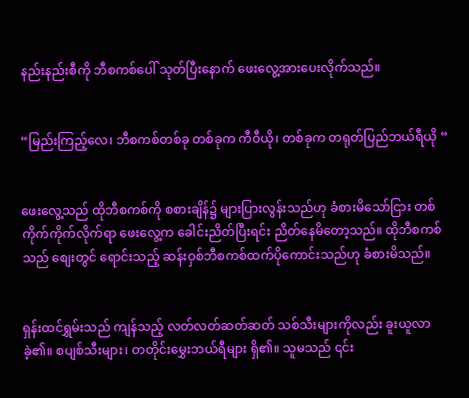နည်းနည်းစီကို ဘီစကစ်ပေါ် သုတ်ပြီးနောက် ဖေးလွေ့အားပေးလိုက်သည်။


“မြည်းကြည့်လေ၊ ဘီစကစ်တစ်ခု တစ်ခုက ကီဝီယို၊ တစ်ခုက တရုတ်ပြည်ဘယ်ရီယို “


ဖေးလွေ့သည် ထိုဘီစကစ်ကို စစားချိန်၌ များပြားလွန်းသည်ဟု ခံစားမိသော်ငြား တစ်ကိုက်ကိုက်လိုက်ရာ ဖေးလွေ့က ခေါင်းညိတ်ပြီးရင်း ညိတ်နေမိတော့သည်။ ထိုဘီစကစ်သည် စျေးတွင် ရောင်းသည့် ဆန်းဝှစ်ဘီစကစ်ထက်ပိုကောင်းသည်ဟု ခံစားမိသည်။


ရှန်းထင်ရွှမ်းသည် ကျန်သည့် လတ်လတ်ဆတ်ဆတ် သစ်သီးများကိုလည်း ခူးယူလာခဲ့၏။ စပျစ်သီးများ၊ တတိုင်းမွှေးဘယ်ရီများ ရှိ၏။ သူမသည် ၎င်း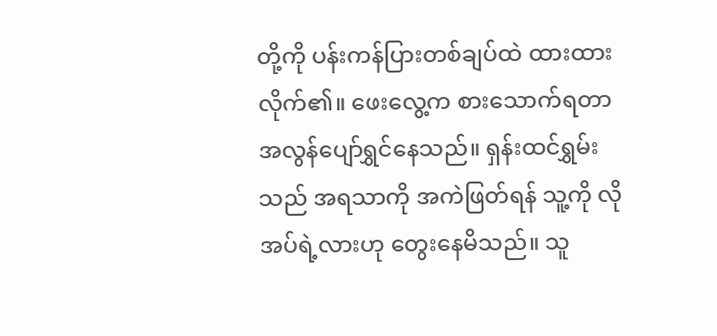တို့ကို ပန်းကန်ပြားတစ်ချပ်ထဲ ထားထားလိုက်၏။ ဖေးလွေ့က စားသောက်ရတာ အလွန်ပျော်ရွှင်နေသည်။ ရှန်းထင်ရွှမ်းသည် အရသာကို အကဲဖြတ်ရန် သူ့ကို လိုအပ်ရဲ့လားဟု တွေးနေမိသည်။ သူ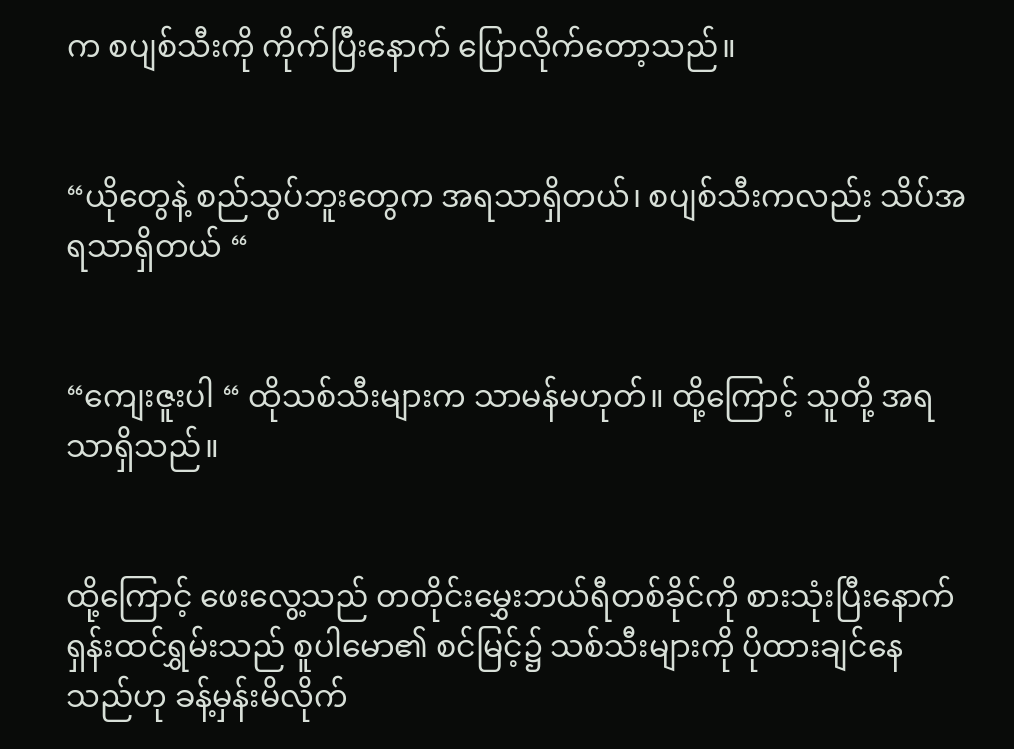က စပျစ်သီးကို ကိုက်ပြီးနောက် ပြောလိုက်တော့သည်။


“ယိုတွေနဲ့ စည်သွပ်ဘူးတွေက အရသာရှိတယ်၊ စပျစ်သီးကလည်း သိပ်အရသာရှိတယ် “


“ကျေးဇူးပါ “ ထိုသစ်သီးများက သာမန်မဟုတ်။ ထို့ကြောင့် သူတို့ အရသာရှိသည်။


ထို့ကြောင့် ဖေးလွေ့သည် တတိုင်းမွှေးဘယ်ရီတစ်ခိုင်ကို စားသုံးပြီးနောက် ရှန်းထင်ရွှမ်းသည် စူပါမော၏ စင်မြင့်၌ သစ်သီးများကို ပိုထားချင်နေသည်ဟု ခန့်မှန်းမိလိုက်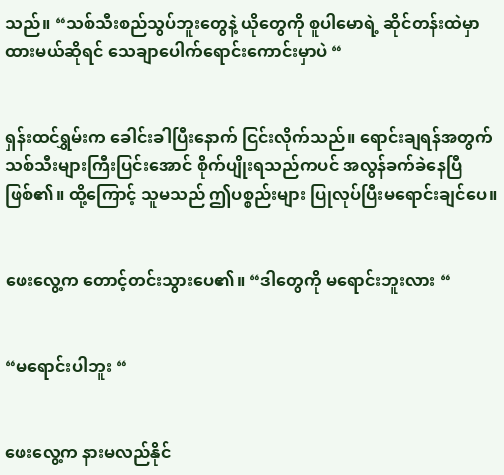သည်။ “သစ်သီးစည်သွပ်ဘူးတွေနဲ့ ယိုတွေကို စူပါမောရဲ့ ဆိုင်တန်းထဲမှာ ထားမယ်ဆိုရင် သေချာပေါက်ရောင်းကောင်းမှာပဲ “


ရှန်းထင်ရွှမ်းက ခေါင်းခါပြီးနောက် ငြင်းလိုက်သည်။ ရောင်းချရန်အတွက် သစ်သီးများကြီးပြင်းအောင် စိုက်ပျိုးရသည်ကပင် အလွန်ခက်ခဲနေပြီဖြစ်၏။ ထို့ကြောင့် သူမသည် ဤပစ္စည်းများ ပြုလုပ်ပြီးမရောင်းချင်ပေ။


ဖေးလွေ့က တောင့်တင်းသွားပေ၏။ “ဒါတွေကို မရောင်းဘူးလား “


“မရောင်းပါဘူး “


ဖေးလွေ့က နားမလည်နိုင်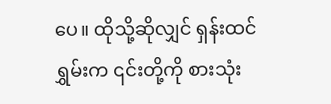ပေ။ ထိုသို့ဆိုလျှင် ရှန်းထင်ရွှမ်းက ၎င်းတို့ကို စားသုံး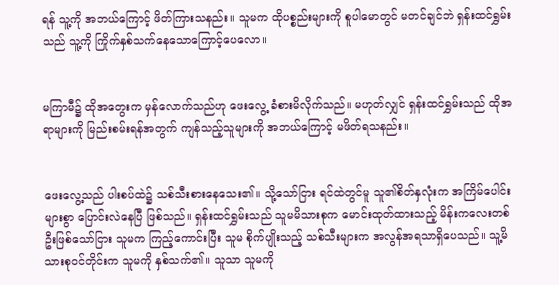ရန် သူ့ကို အဘယ်ကြောင့် ဖိတ်ကြားသနည်း။ သူမက ထိုပစ္စည်းများကို စူပါမောတွင် မတင်ချင်ဘဲ ရှန်းထင်ရွှမ်းသည် သူ့ကို ကြိုက်နှစ်သက်နေသောကြောင့်ပေလော။


မကြာမီ၌ ထိုအတွေးက မှန်လောက်သည်ဟု ဖေးလွေ့ ခံစားမိလိုက်သည်။ မဟုတ်လျှင် ရှန်းထင်ရွှမ်းသည် ထိုအရာများကို မြည်းစမ်းရန်အတွက် ကျန်သည့်သူများကို အဘယ်ကြောင့် မဖိတ်ရသနည်း။


ဖေးလွေ့သည် ပါးစပ်ထဲ၌ သစ်သီးစားနေသေး၏။ သို့သော်ငြား ရင်ထဲတွင်မူ သူ၏စိတ်နှလုံးက အကြိမ်ပေါင်းများစွာ ပြောင်းလဲနေပြီ ဖြစ်သည်။ ရှန်းထင်ရွှမ်းသည် သူမမိသားစုက မောင်းထုတ်ထားသည့် မိန်းကလေးတစ်ဦးဖြစ်သော်ငြား သူမက ကြည့်ကောင်းပြီး သူမ စိုက်ပျိုးသည့် သစ်သီးများက အလွန်အရသာရှိပေသည်။ သူ့မိသားစုဝင်တိုင်းက သူမကို နှစ်သက်၏။ သူသာ သူမကို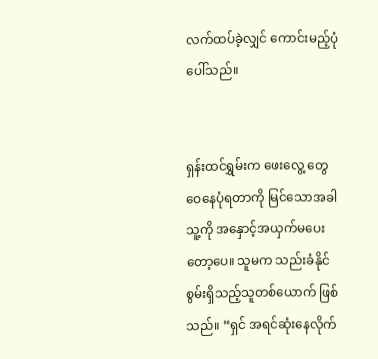လက်ထပ်ခဲ့လျှင် ကောင်းမည့်ပုံပေါ်သည်။


ရှန်းထင်ရွှမ်းက ဖေးလွေ့ တွေဝေနေပုံရတာကို မြင်သောအခါ သူ့ကို အနှောင့်အယှက်မပေးတော့ပေ။ သူမက သည်းခံနိုင်စွမ်းရှိသည့်သူတစ်ယောက် ဖြစ်သည်။ “ရှင် အရင်ဆုံးနေလိုက်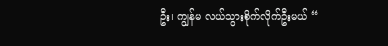ဦး၊ ကျွန်မ လယ်သွားစိုက်လိုက်ဦးမယ် “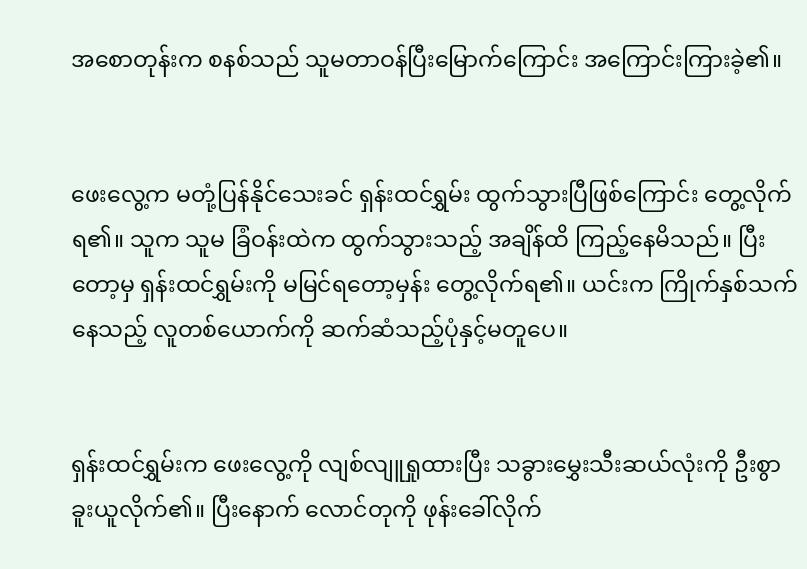အစောတုန်းက စနစ်သည် သူမတာဝန်ပြီးမြောက်ကြောင်း အကြောင်းကြားခဲ့၏။


ဖေးလွေ့က မတုံ့ပြန်နိုင်‌သေးခင် ရှန်းထင်ရွှမ်း ထွက်သွားပြီဖြစ်ကြောင်း တွေ့လိုက်ရ၏။ သူက သူမ ခြံဝန်းထဲက ထွက်သွားသည့် အချိန်ထိ ကြည့်နေမိသည်။ ပြီးတော့မှ ရှန်းထင်ရွှမ်းကို မမြင်ရတော့မှန်း တွေ့လိုက်ရ၏။ ယင်းက ကြိုက်နှစ်သက်နေသည့် လူတစ်ယောက်ကို ဆက်ဆံသည့်ပုံနှင့်မတူပေ။


ရှန်းထင်ရွှမ်းက ဖေးလွေ့ကို လျစ်လျူရှုထားပြီး သခွားမွှေးသီးဆယ်လုံးကို ဦးစွာ ခူးယူလိုက်၏။ ပြီးနောက် လောင်တုကို ဖုန်းခေါ်လိုက်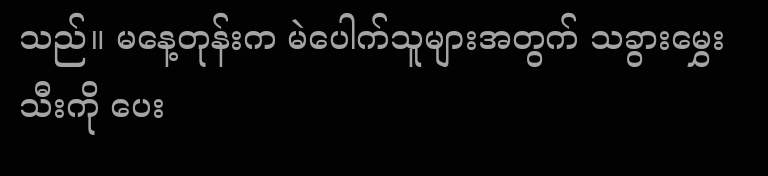သည်။ မနေ့တုန်းက မဲပေါက်သူများအတွက် သခွားမွှေးသီးကို ပေး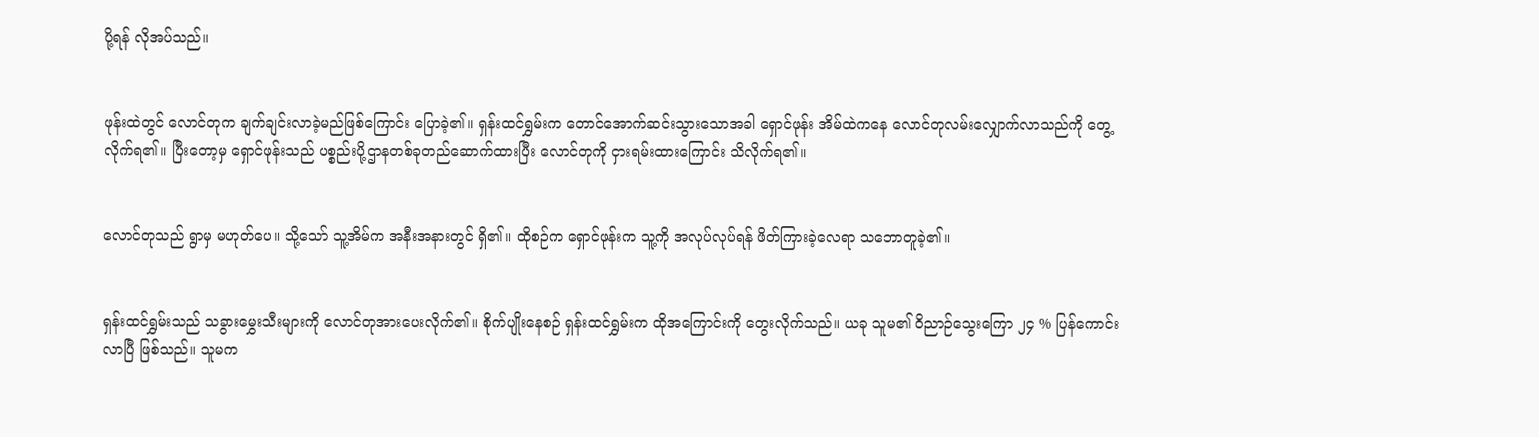ပို့ရန် လိုအပ်သည်။


ဖုန်းထဲတွင် လောင်တုက ချက်ချင်းလာခဲ့မည်ဖြစ်ကြောင်း ပြောခဲ့၏။ ရှန်းထင်ရွှမ်းက တောင်အောက်ဆင်းသွားသောအခါ ရှောင်ဖုန်း အိမ်ထဲကနေ လောင်တုလမ်းလျှောက်လာသည်ကို တွေ့လိုက်ရ၏။ ပြီးတော့မှ ရှောင်ဖုန်းသည် ပစ္စည်းပို့ဌာနတစ်ခုတည်ဆောက်ထားပြီး လောင်တုကို ငှားရမ်းထားကြောင်း သိလိုက်ရ၏။


လောင်တုသည် ရွာမှ မဟုတ်ပေ။ သို့သော် သူ့အိမ်က အနီးအနားတွင် ရှိ၏။ ထိုစဉ်က ရှောင်ဖုန်းက သူ့ကို အလုပ်လုပ်ရန် ဖိတ်ကြားခဲ့လေရာ သဘောတူခဲ့၏။


ရှန်းထင်ရွှမ်းသည် သခွားမွှေးသီးများကို လောင်တုအားပေးလိုက်၏။ စိုက်ပျိုးနေစဉ် ရှန်းထင်ရွှမ်းက ထိုအကြောင်းကို တွေးလိုက်သည်။ ယခု သူမ၏ ဝိညာဉ်သွေးကြော ၂၄ % ပြန်ကောင်းလာပြီ ဖြစ်သည်။ သူမက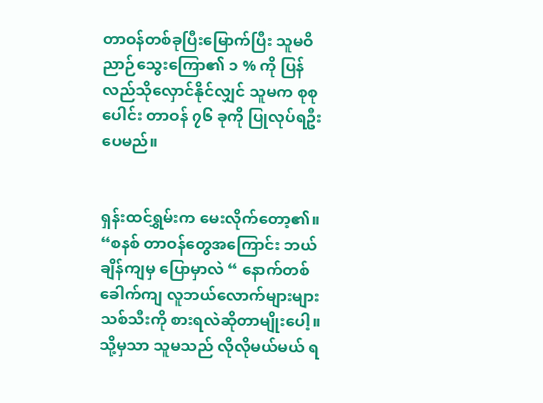တာဝန်တစ်ခုပြီးမြောက်ပြီး သူမဝိညာဉ်သွေးကြော၏ ၁ % ကို ပြန်လည်သိုလှောင်နိုင်လျှင် သူမက စုစုပေါင်း တာဝန် ၇၆ ခုကို ပြုလုပ်ရဦးပေမည်။


ရှန်းထင်ရွှမ်းက မေးလိုက်တော့၏။ “စနစ် တာဝန်တွေအကြောင်း ဘယ်ချိန်ကျမှ ပြောမှာလဲ “ နောက်တစ်ခေါက်ကျ လူဘယ်လောက်များများ သစ်သီးကို စားရလဲဆိုတာမျိုးပေါ့။ သို့မှသာ သူမသည် လိုလိုမယ်မယ် ရ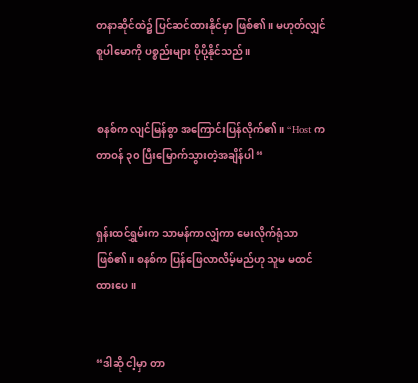တနာဆိုင်ထဲ၌ ပြင်ဆင်ထားနိုင်မှာ ဖြစ်၏။ မဟုတ်လျှင် စူပါမောကို ပစ္စည်းများ ပိုပို့နိုင်သည်။


စနစ်က လျင်မြန်စွာ အကြောင်းပြန်လိုက်၏။ “Host က တာဝန် ၃၀ ပြီးမြောက်သွားတဲ့အချိန်ပါ “


ရှန်းထင်ရွှမ်းက သာမန်ကာလျှံကာ မေးလိုက်ရုံသာ ဖြစ်၏။ စနစ်က ပြန်ဖြေလာလိမ့်မည်ဟု သူမ မထင်ထားပေ။


“ဒါဆို ငါ့မှာ တာ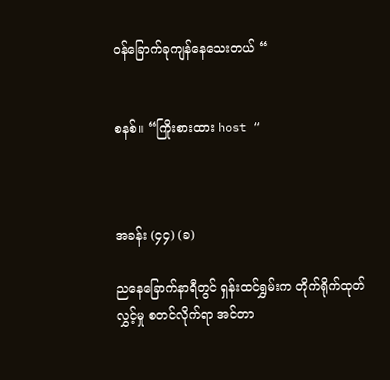ဝန်ခြောက်ခုကျန်နေသေးတယ် “


စနစ်။ “ကြိုးစားထား host “



အခန်း (၄၄) (ခ)

ညနေခြောက်နာရီတွင် ရှန်းထင်ရွှမ်းက တိုက်ရိုက်ထုတ်လွှင့်မှု စတင်လိုက်ရာ အင်တာ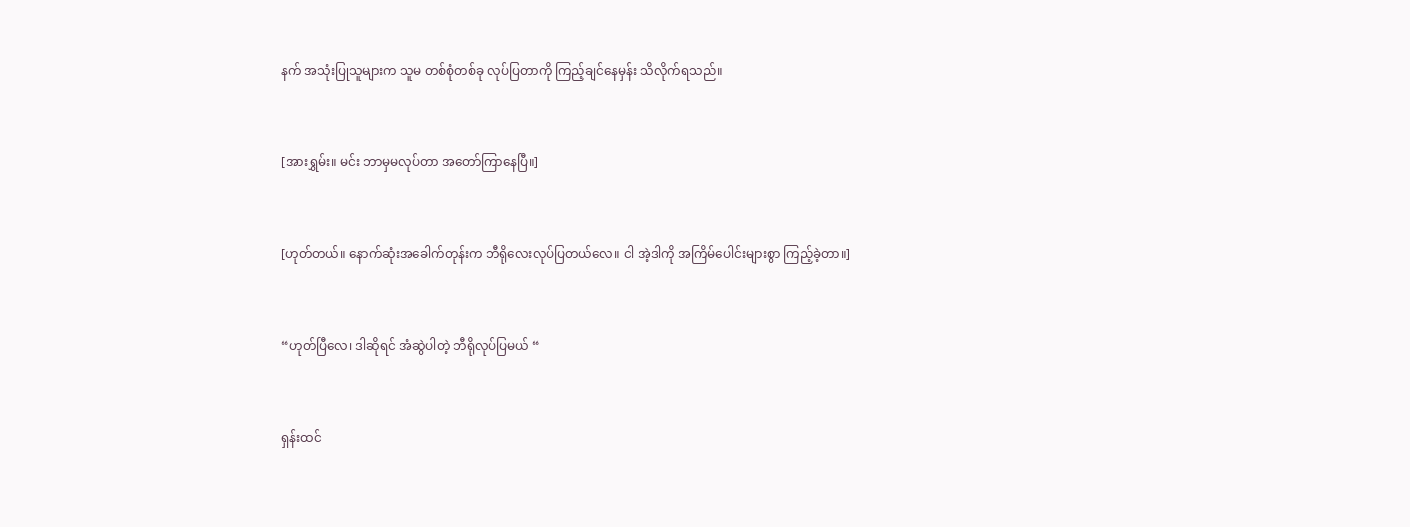နက် အသုံးပြုသူများက သူမ တစ်စုံတစ်ခု လုပ်ပြတာကို ကြည့်ချင်နေမှန်း သိလိုက်ရသည်။


[အားရွှမ်း။ မင်း ဘာမှမလုပ်တာ အတော်ကြာနေပြီ။]


[ဟုတ်တယ်။ နောက်ဆုံးအခေါက်တုန်းက ဘီရို‌လေးလုပ်ပြတယ်လေ။ ငါ အဲ့ဒါကို အကြိမ်ပေါင်းများစွာ ကြည့်ခဲ့တာ။]


“ဟုတ်ပြီလေ၊ ဒါဆိုရင် အံဆွဲပါတဲ့ ဘီရိုလုပ်ပြမယ် “


ရှန်းထင်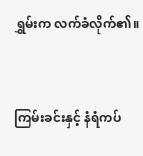ရွှမ်းက လက်ခံလိုက်၏။


ကြမ်းခင်းနှင့် နံရံကပ်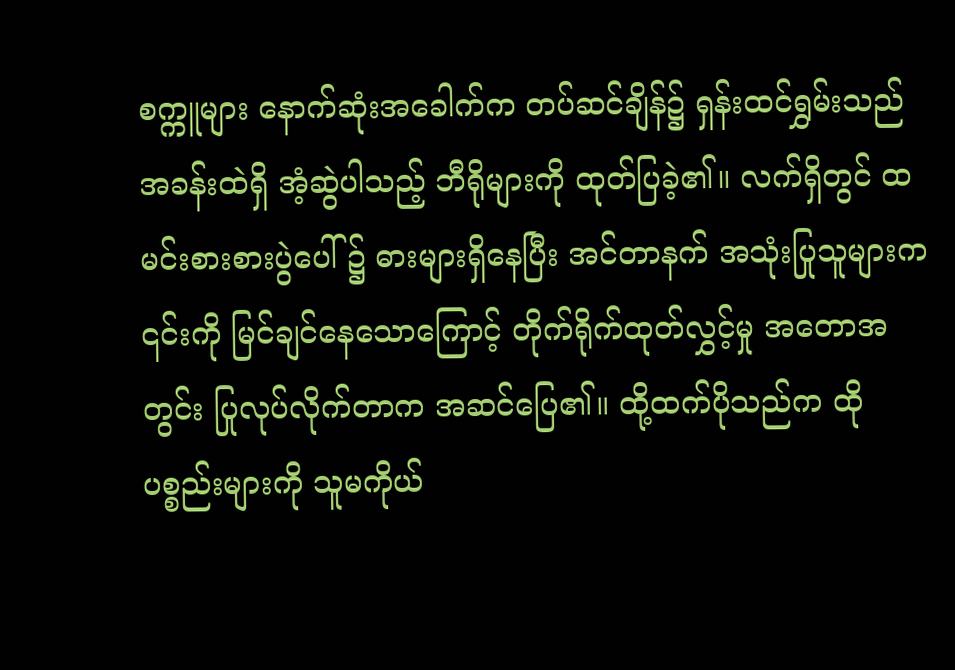စက္ကူများ နောက်ဆုံးအခေါက်က တပ်ဆင်ချိန်၌ ရှန်းထင်ရွှမ်းသည် အခန်းထဲရှိ အံ့ဆွဲပါသည့် ဘီရိုများကို ထုတ်ပြခဲ့၏။ လက်ရှိတွင် ထမင်းစားစားပွဲပေါ် ၌ ဓားများရှိနေပြီး အင်တာနက် အသုံးပြုသူများက ၎င်းကို မြင်ချင်နေသောကြောင့် တိုက်ရိုက်ထုတ်လွှင့်မှု အတောအတွင်း ပြုလုပ်လိုက်တာက အဆင်ပြေ၏။ ထို့ထက်ပိုသည်က ထိုပစ္စည်းများကို သူမကိုယ်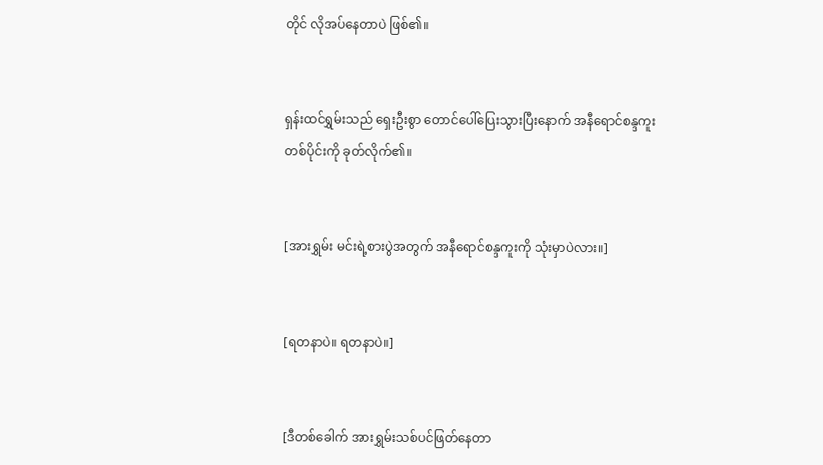တိုင် လိုအပ်နေတာပဲ ဖြစ်၏။


ရှန်းထင်ရွှမ်းသည် ရှေးဦးစွာ တောင်ပေါ်ပြေးသွားပြီးနောက် အနီရောင်စန္ဒကူးတစ်ပိုင်းကို ခုတ်လိုက်၏။


[အားရွှမ်း မင်းရဲ့စားပွဲအတွက် အနီရောင်စန္ဒကူးကို သုံးမှာပဲလား။]


[ရတနာပဲ။ ရတနာပဲ။]


[ဒီတစ်ခေါက် အားရွှမ်းသစ်ပင်ဖြတ်နေတာ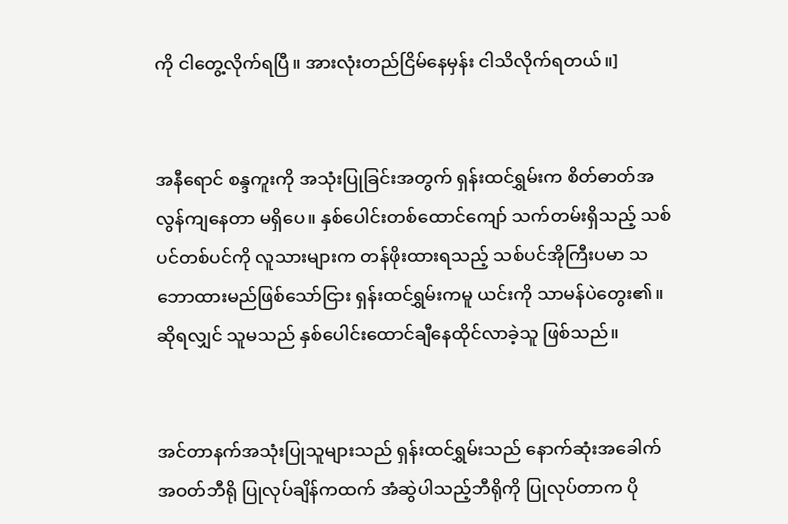ကို ငါတွေ့လိုက်ရပြီ။ အားလုံးတည်ငြိမ်နေမှန်း ငါသိလိုက်ရတယ်။]


အနီရောင် စန္ဒကူးကို အသုံးပြုခြင်းအတွက် ရှန်းထင်ရွှမ်းက စိတ်ဓာတ်အလွန်ကျနေတာ မရှိပေ။ နှစ်ပေါင်းတစ်ထောင်ကျော် သက်တမ်းရှိသည့် သစ်ပင်တစ်ပင်ကို လူသားများက တန်ဖိုးထားရသည့် သစ်ပင်အိုကြီးပမာ သဘောထားမည်ဖြစ်သော်ငြား ရှန်းထင်ရွှမ်းကမူ ယင်းကို သာမန်ပဲတွေး၏။ ဆိုရလျှင် သူမသည် နှစ်ပေါင်းထောင်ချီနေထိုင်လာခဲ့သူ ဖြစ်သည်။


အင်တာနက်အသုံးပြုသူများသည် ရှန်းထင်ရွှမ်းသည် နောက်ဆုံးအခေါက် အဝတ်ဘီရို ပြုလုပ်ချိန်ကထက် အံဆွဲပါသည့်ဘီရိုကို ပြုလုပ်တာက ပို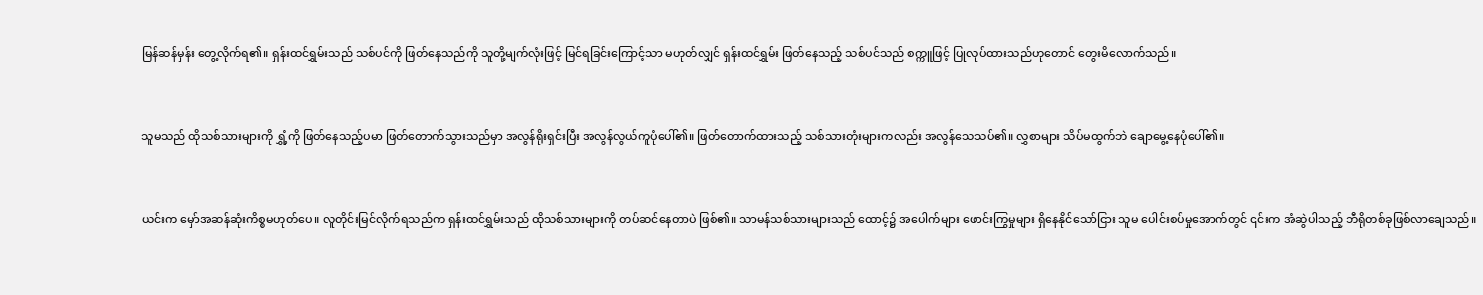မြန်ဆန်မှန်း ‌တွေ့လိုက်ရ၏။ ရှန်းထင်ရွှမ်းသည် သစ်ပင်ကို ဖြတ်နေသည်ကို သူတို့မျက်လုံးဖြင့် မြင်ရခြင်းကြောင့်သာ မဟုတ်လျှင် ရှန်းထင်ရွှမ်း ဖြတ်နေသည့် သစ်ပင်သည် စက္ကူဖြင့် ပြုလုပ်ထားသည်ဟုတောင် တွေးမိလောက်သည်။


သူမသည် ထိုသစ်သားများကို ရွှံ့ကို ဖြတ်နေသည့်ပမာ ဖြတ်တောက်သွားသည်မှာ အလွန်ရိုးရှင်းပြီး အလွန်လွယ်ကူပုံပေါ်၏။ ဖြတ်တောက်ထားသည့် သစ်သားတုံးများကလည်း အလွန်သေသပ်၏။ လွှစာများ သိပ်မထွက်ဘဲ ချောမွေ့နေပုံပေါ်၏။


ယင်းက မှော်အဆန်ဆုံးကိစ္စမဟုတ်ပေ။ လူတိုင်းမြင်လိုက်ရသည်က ရှန်းထင်ရွှမ်းသည် ထိုသစ်သားများကို တပ်ဆင်နေတာပဲ ဖြစ်၏။ သာမန်သစ်သားများသည် ‌ထောင့်၌ အပေါက်များ ဖောင်းကြွမှုများ ရှိနေနိုင်သော်ငြား သူမ ပေါင်းစပ်မှုအောက်တွင် ၎င်းက အံဆွဲပါသည့် ဘီရိုတစ်ခုဖြစ်လာချေသည်။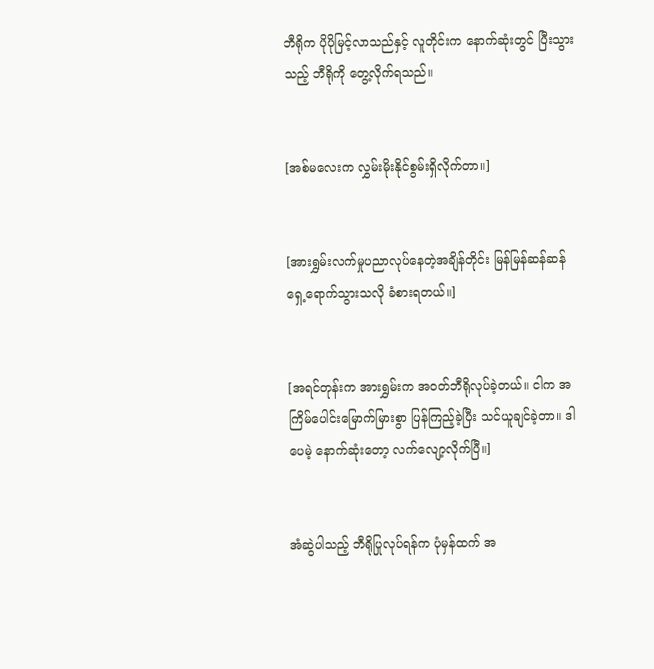ဘီရိုက ပိုပိုမြင့်လာသည်နှင့် လူတိုင်းက နောက်ဆုံးတွင် ပြီးသွားသည့် ဘီရိုကို တွေ့လိုက်ရသည်။


[အစ်မလေးက လွှမ်းမိုးနိုင်စွမ်းရှိလိုက်တာ။]


[အားရွှမ်းလက်မှုပညာလုပ်နေတဲ့အချိန်တိုင်း မြန်မြန်ဆန်ဆန် ရှေ့ရောက်သွားသလို ခံစားရတယ်။]


[အရင်တုန်းက အားရွှမ်းက အဝတ်ဘီရိုလုပ်ခဲ့တယ်။ ငါက အကြိမ်ပေါင်းမြောက်မြားစွာ ပြန်ကြည့်ခဲ့ပြီး သင်ယူချင်ခဲ့တာ။ ဒါပေမဲ့ နောက်ဆုံးတော့ လက်လျော့လိုက်ပြီ။]


အံဆွဲပါသည့် ဘီရိုပြုလုပ်ရန်က ပုံမှန်ထက် အ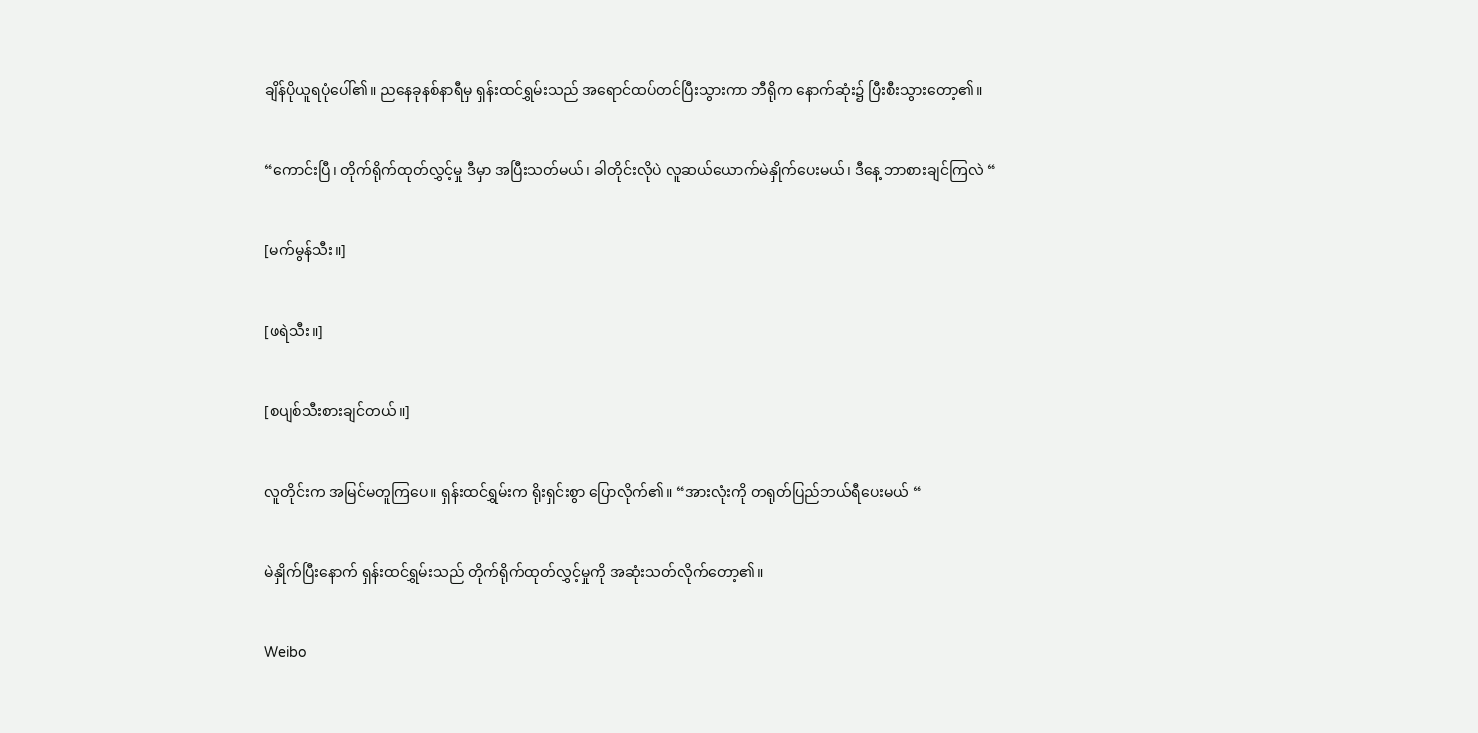ချိန်ပိုယူရပုံပေါ်၏။ ညနေခုနစ်နာရီမှ ရှန်းထင်ရွှမ်းသည် အရောင်ထပ်တင်ပြီးသွားကာ ဘီရိုက နောက်ဆုံး၌ ပြီးစီးသွားတော့၏။


“ကောင်းပြီ၊ တိုက်ရိုက်ထုတ်လွှင့်မှု ဒီမှာ အပြီးသတ်မယ်၊ ခါတိုင်းလိုပဲ လူဆယ်ယောက်မဲနှိုက်ပေးမယ်၊ ဒီနေ့ ဘာစားချင်ကြလဲ “


[မက်မွန်သီး။]


[ဖရဲသီး။]


[စပျစ်သီးစားချင်တယ်။]


လူတိုင်းက အမြင်မတူကြပေ။ ရှန်းထင်ရွှမ်းက ရိုးရှင်းစွာ ပြောလိုက်၏။ “အားလုံးကို တရုတ်ပြည်ဘယ်ရီပေးမယ် “


မဲနှိုက်ပြီးနောက် ရှန်းထင်ရွှမ်းသည် တိုက်ရိုက်ထုတ်လွှင့်မှုကို အဆုံးသတ်လိုက်တော့၏။


Weibo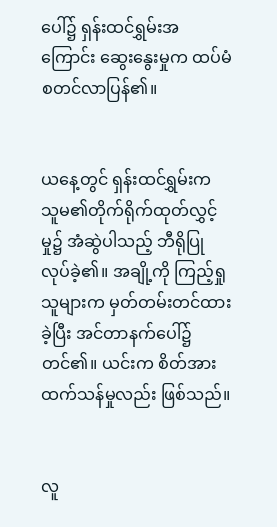ပေါ်၌ ရှန်းထင်ရွှမ်းအကြောင်း ဆွေးနွေးမှုက ထပ်မံစတင်လာပြန်၏။


ယနေ့တွင် ရှန်းထင်ရွှမ်းက သူမ၏တိုက်ရိုက်ထုတ်လွှင့်မှု၌ အံဆွဲပါသည့် ဘီရိုပြုလုပ်ခဲ့၏။ အချို့ကို ကြည့်ရှုသူများက မှတ်တမ်းတင်ထားခဲ့ပြီး အင်တာနက်ပေါ်၌ တင်၏။ ယင်းက စိတ်အားထက်သန်မှုလည်း ဖြစ်သည်။


လူ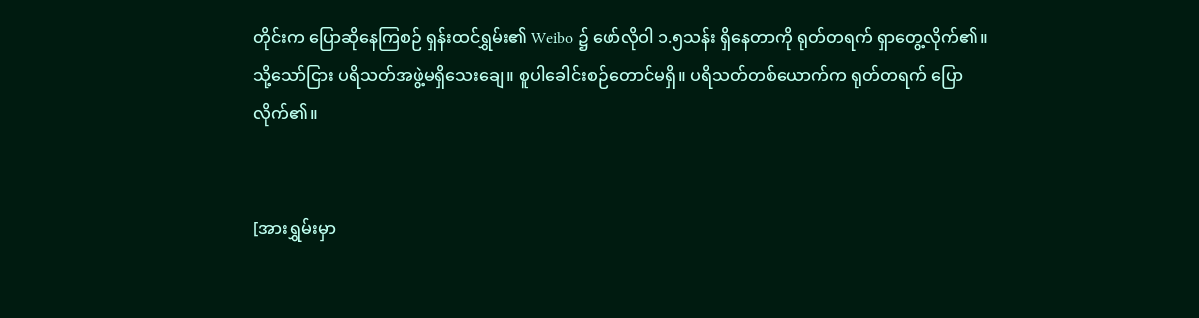တိုင်းက ပြောဆိုနေကြစဉ် ရှန်းထင်ရွှမ်း၏ ‌Weibo ၌ ဖော်လိုဝါ ၁.၅သန်း ရှိနေတာကို ရုတ်တရက် ရှာတွေ့လိုက်၏။ သို့သော်ငြား ပရိသတ်အဖွဲ့မရှိသေးချေ။ စူပါခေါင်းစဉ်တောင်မရှိ။ ပရိသတ်တစ်ယောက်က ရုတ်တရက် ပြောလိုက်၏။


[အားရွှမ်းမှာ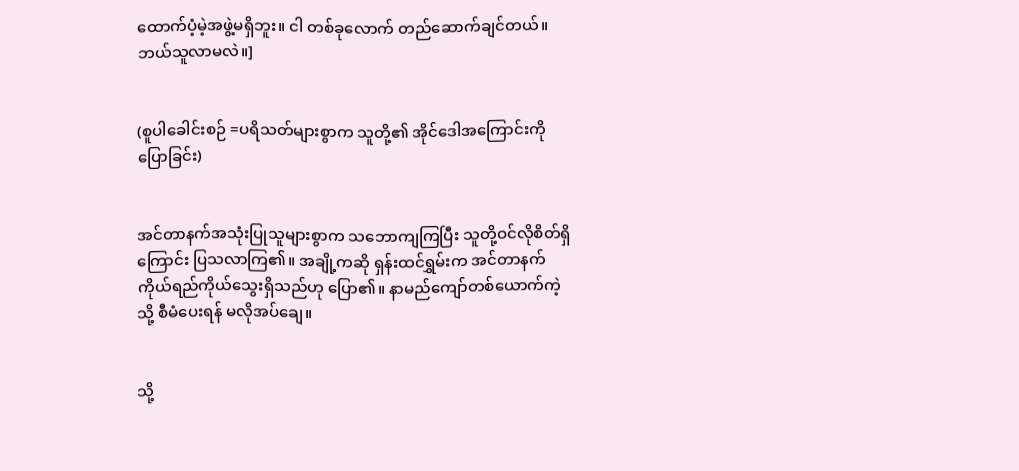ထောက်ပံ့မဲ့အဖွဲ့မရှိဘူး။ ငါ တစ်ခုလောက် တည်ဆောက်ချင်တယ်။ ဘယ်သူလာမလဲ။]


(စူပါခေါင်းစဉ် =ပရိသတ်များစွာက သူတို့၏ အိုင်ဒေါအကြောင်းကို ပြောခြင်း)


အင်တာနက်အသုံးပြုသူများစွာက သဘောကျကြပြီး သူတို့ဝင်လိုစိတ်ရှိကြောင်း ပြသလာကြ၏။ အချို့ကဆို ရှန်းထင်ရွှမ်းက အင်တာနက်ကိုယ်ရည်ကိုယ်သွေးရှိသည်ဟု ပြော၏။ နာမည်ကျော်တစ်ယောက်ကဲ့သို့ စီမံပေးရန် မလိုအပ်ချေ။


သို့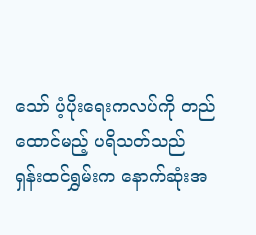သော် ပံ့ပိုးရေးကလပ်ကို တည်ထောင်မည့် ပရိသတ်သည် ရှန်းထင်ရွှမ်းက နောက်ဆုံးအ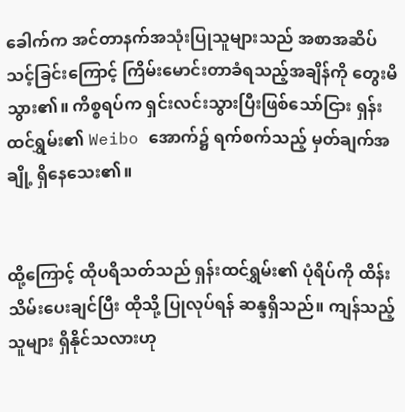ခေါက်က အင်တာနက်အသုံးပြုသူများသည် အစာအဆိပ်သင့်ခြင်းကြောင့် ကြိမ်းမောင်းတာခံရသည့်အချိန်ကို တွေးမိသွား၏။ ကိစ္စရပ်က ရှင်းလင်းသွားပြီးဖြစ်သော်ငြား ရှန်းထင်ရွှမ်း၏ Weibo အောက်၌ ရက်စက်သည့် မှတ်ချက်အချို့ ရှိနေသေး၏။


ထို့ကြောင့် ထိုပရိသတ်သည် ရှန်းထင်ရွှမ်း၏ ပုံရိပ်ကို ထိန်းသိမ်းပေးချင်ပြီး ထိုသို့ ပြုလုပ်ရန် ဆန္ဒရှိသည်။ ကျန်သည့်သူများ ရှိ‌နိုင်သလားဟု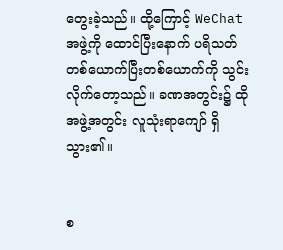တွေးခဲ့သည်။ ထို့ကြောင့် WeChat အဖွဲ့ကို ထောင်ပြီးနောက် ပရိသတ်တစ်ယောက်ပြီးတစ်ယောက်ကို သွင်းလိုက်တော့သည်။ ခဏအတွင်း၌ ထိုအဖွဲ့အတွင်း လူသုံးရာကျော် ရှိသွား၏။


စ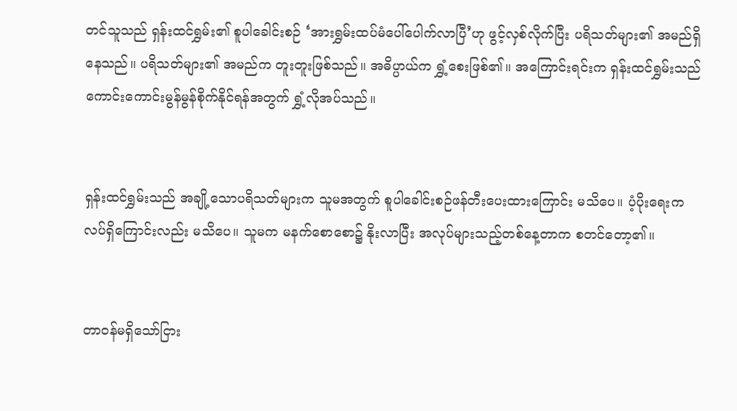တင်သူသည် ရှန်းထင်ရွှမ်း၏ စူပါခေါင်းစဉ် ‘အားရွှမ်းထပ်မံပေါ်ပေါက်လာပြီ’ဟု ဖွင့်လှစ်လိုက်ပြီး ပရိသတ်များ၏ အမည်ရှိနေသည်။ ပရိသတ်များ၏ အမည်က တူးတူးဖြစ်သည်။ အဓိပ္ပာယ်က ရွှံ့စေးဖြစ်၏။ အကြောင်းရင်းက ရှန်းထင်ရွှမ်းသည် ကောင်းကောင်းမွန်မွန်စိုက်နိုင်ရန်အတွက် ရွှံ့လိုအပ်သည်။


ရှန်းထင်ရွှမ်းသည် အချို့သောပရိသတ်များက သူမအတွက် စူပါခေါင်းစဉ်ဖန်တီးပေးထားကြောင်း မသိပေ။ ပံ့ပိုးရေးကလပ်ရှိကြောင်းလည်း မသိပေ။ သူမက မနက်စောစော၌ နိုးလာပြီး အလုပ်များသည့်တစ်နေ့တာက စတင်တော့၏။


တာဝန်မရှိသော်ငြား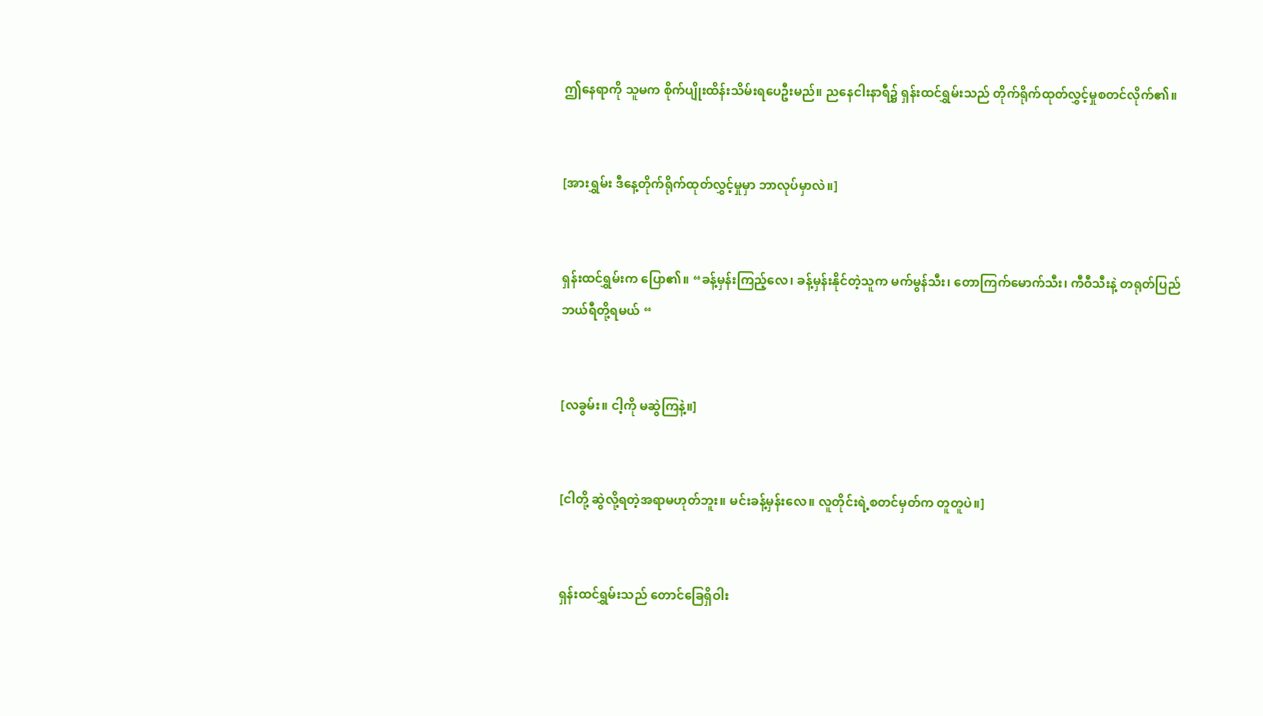ဤနေရာကို သူမက စိုက်ပျိုးထိန်းသိမ်းရပေဦးမည်။ ညနေငါးနာရီ၌ ရှန်းထင်ရွှမ်းသည် တိုက်ရိုက်ထုတ်လွှင့်မှုစတင်လိုက်၏။


[အားရွှမ်း ဒီနေ့တိုက်ရိုက်ထုတ်လွှင့်မှုမှာ ဘာလုပ်မှာလဲ။]


ရှန်းထင်ရွှမ်းက ပြော၏။ “ခန့်မှန်းကြည့်လေ၊ ခန့်မှန်းနိုင်တဲ့သူက မက်မွန်သီး၊ တောကြက်မောက်သီး၊ ကီဝီသီးနဲ့ တရုတ်ပြည်ဘယ်ရီတို့ရမယ် “


[လခွမ်း။ ငါ့ကို မဆွဲကြနဲ့။]


[ငါတို့ ဆွဲလို့ရတဲ့အရာမဟုတ်ဘူး။ မင်းခန့်မှန်းလေ။ လူတိုင်းရဲ့စတင်မှတ်က တူတူပဲ။]


ရှန်းထင်ရွှမ်းသည် တောင်ခြေရှိဝါး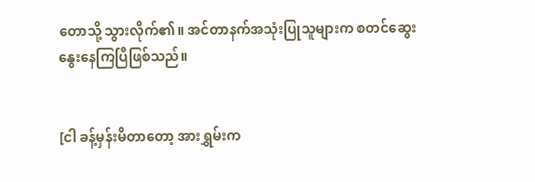တောသို့ သွားလိုက်၏။ အင်တာနက်အသုံးပြုသူများက စတင်ဆွေးနွေးနေကြပြီဖြစ်သည်။


[ငါ ခန့်မှန်းမိတာတော့ အားရွှမ်းက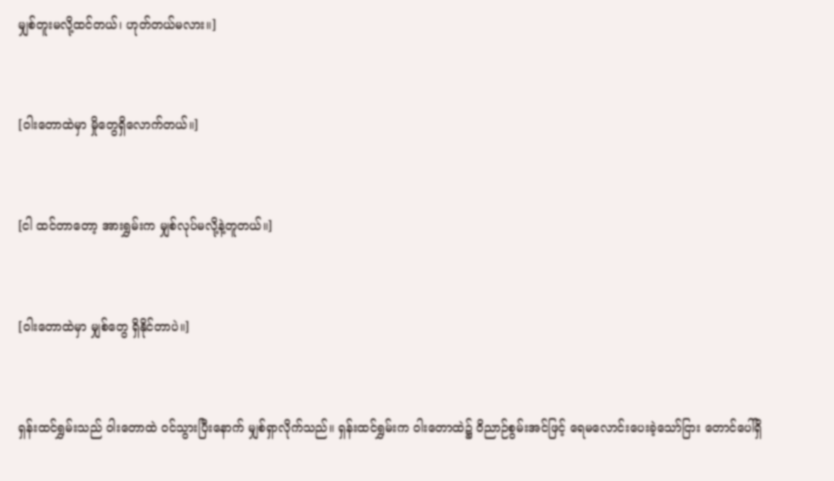မျှစ်တူးမလို့ထင်တယ်၊ ဟုတ်တယ်မလား။]


[ဝါးတောထဲမှာ မှိုတွေရှိလောက်တယ်။]


[ငါ ထင်တာတော့ အားရွှမ်းက မျှစ်လုပ်မလို့နဲ့တူတယ်။]


[ဝါးတောထဲမှာ မျှစ်တွေ ရှိနိုင်တာပဲ။]


ရှန်းထင်ရွှမ်းသည် ဝါးတောထဲ ဝင်သွားပြီးနောက် မျှစ်ရှာလိုက်သည်။ ရှန်းထင်ရွှမ်းက ဝါးတောထဲ၌ ဝိညာဉ်စွမ်းအင်ဖြင့် ရေမလောင်း‌ပေးခဲ့သော်ငြား တောင်ပေါ်ရှိ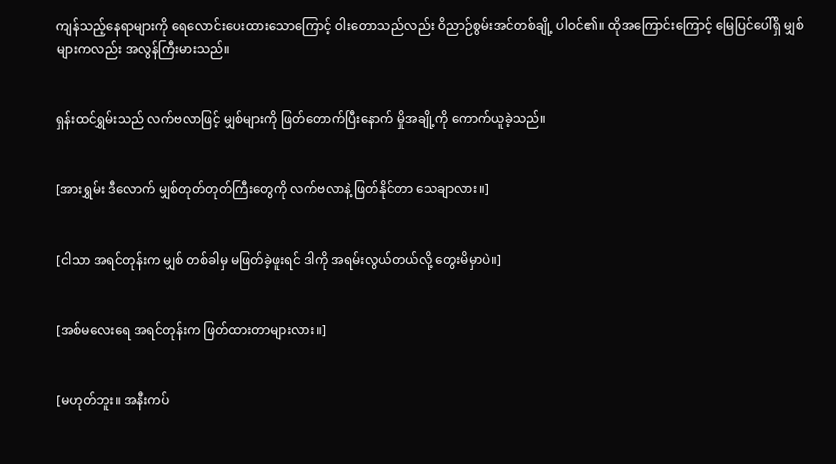ကျန်သည့်နေရာများကို ရေလောင်းပေးထားသောကြောင့် ဝါးတောသည်လည်း ဝိညာဉ်စွမ်းအင်တစ်ချို့ ပါဝင်၏။ ထိုအကြောင်းကြောင့် မြေပြင်ပေါ်ရှိ မျှစ်များကလည်း အလွန်ကြီးမားသည်။


ရှန်းထင်ရွှမ်းသည် လက်ဗလာဖြင့် မျှစ်များကို ဖြတ်တောက်ပြီးနောက် မှိုအချို့ကို ကောက်ယူခဲ့သည်။


[အားရွှမ်း ဒီလောက် မျှစ်တုတ်တုတ်ကြီးတွေကို လက်ဗလာနဲ့ ဖြတ်နိုင်တာ သေချာလား။]


[ငါသာ အရင်တုန်းက မျှစ် တစ်ခါမှ မဖြတ်ခဲ့ဖူးရင် ဒါကို အရမ်းလွယ်တယ်လို့ တွေးမိမှာပဲ။]


[အစ်မလေးရေ အရင်တုန်းက ဖြတ်ထားတာများလား။]


[မဟုတ်ဘူး။ အနီးကပ်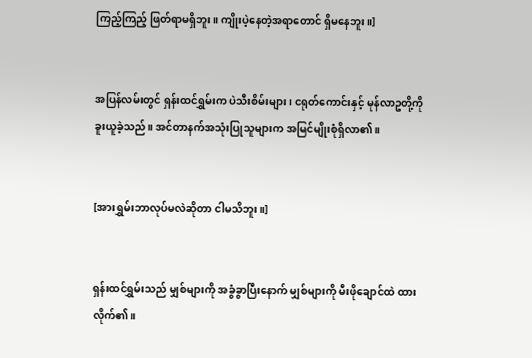ကြည့်ကြည့် ဖြတ်ရာမရှိဘူး။ ကျိုးပဲ့နေတဲ့အရာတောင် ရှိမနေဘူး။]


အပြန်လမ်းတွင် ရှန်းထင်ရွှမ်းက ပဲသီးစိမ်းများ၊ ငရုတ်ကောင်းနှင့် မုန်လာဥတို့ကို ခူးယူခဲ့သည်။ အင်တာနက်အသုံးပြုသူများက အမြင်မျိုးစုံရှိလာ၏။


[အားရွှမ်းဘာလုပ်မလဲဆိုတာ ငါမသိဘူး။]


ရှန်းထင်ရွှမ်းသည် မျှစ်များကို အခွံခွာပြီးနောက် မျှစ်များကို မီးဖိုချောင်ထဲ ထားလိုက်၏။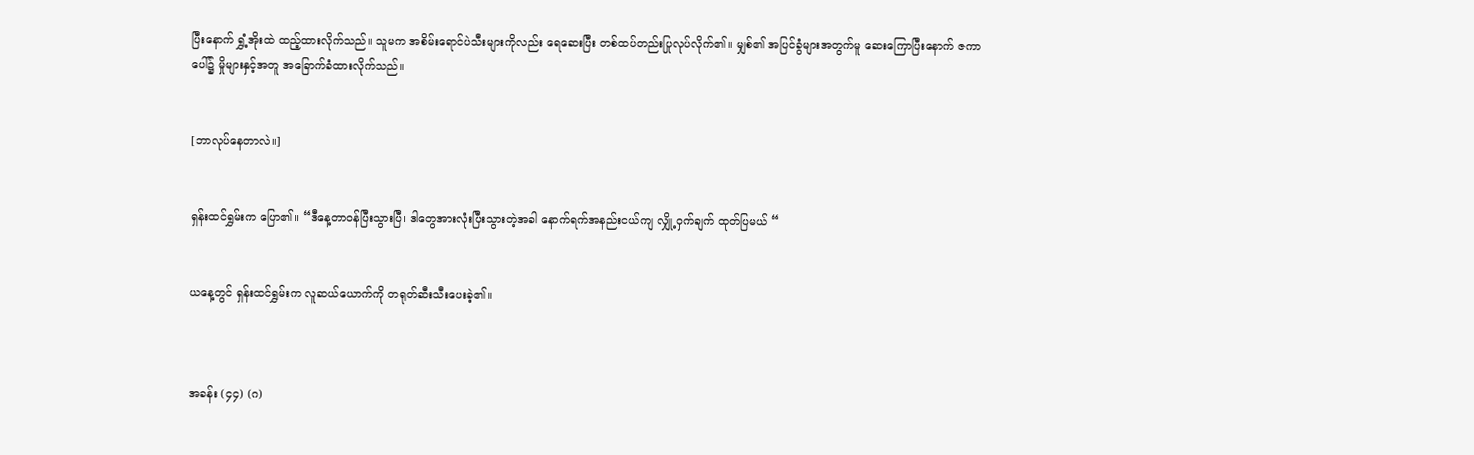ပြီးနောက် ရွှံ့အိုးထဲ ထည့်ထားလိုက်သည်။ သူမက အစိမ်း‌ရောင်ပဲသီးများကိုလည်း ရေဆေးပြီး တစ်ထပ်တည်းပြုလုပ်လိုက်၏။ မျှစ်၏ အပြင်ခွံများအတွက်မူ ဆေးကြောပြီးနောက် ဇကာပေါ်၌ မှိုများနှင့်အတူ အခြောက်ခံထားလိုက်သည်။


[ဘာလုပ်နေတာလဲ။]


ရှန်းထင်ရွှမ်းက ပြော၏။ “ဒီနေ့တာဝန်ပြီးသွားပြီ၊ ဒါတွေအားလုံးပြီးသွားတဲ့အခါ နောက်ရက်အနည်းငယ်ကျ လျှို့ဝှက်ချက် ထုတ်ပြမယ် “


ယနေ့တွင် ရှန်းထင်ရွှမ်းက လူဆယ်ယောက်ကို တရုတ်ဆီးသီးပေးခဲ့၏။



အခန်း (၄၄) (ဂ)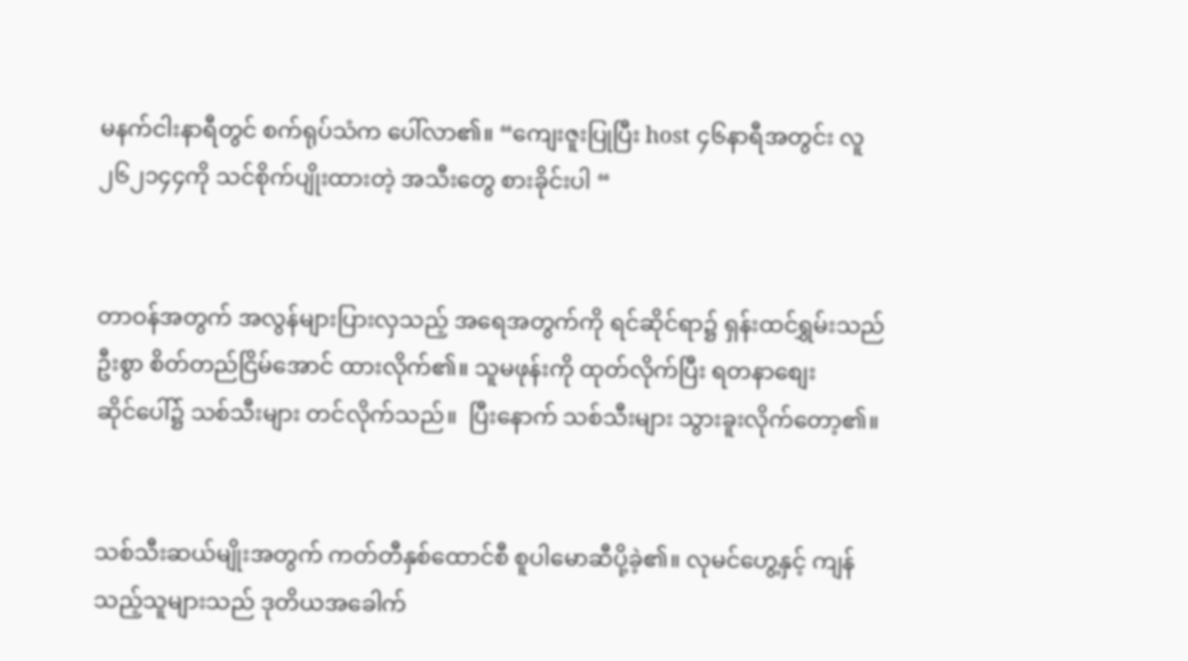မနက်ငါးနာရီတွင် စက်ရုပ်သံက ပေါ်လာ၏။ “ကျေးဇူးပြုပြီး host ၄၆နာရီအတွင်း လူ ၂၆၂၁၄၄ကို သင်စိုက်ပျိုးထားတဲ့ အသီးတွေ စားခိုင်းပါ “


တာဝန်အတွက် အလွန်များပြားလှသည့် အရေအတွက်ကို ရင်ဆိုင်ရာ၌ ရှန်းထင်ရွှမ်းသည် ဦးစွာ စိတ်တည်ငြိမ်အောင် ထားလိုက်၏။ သူမဖုန်းကို ထုတ်လိုက်ပြီး ရတနာစျေးဆိုင်‌ပေါ်၌ သစ်သီးများ တင်လိုက်သည်။  ပြီးနောက် သစ်သီးများ သွားခူးလိုက်တော့၏။


သစ်သီးဆယ်မျိုးအတွက် ကတ်တီနှစ်ထောင်စီ စူပါမောဆီပို့ခဲ့၏။ လုမင်ဟွေ့နှင့် ကျန်သည့်သူများသည် ဒုတိယအခေါက်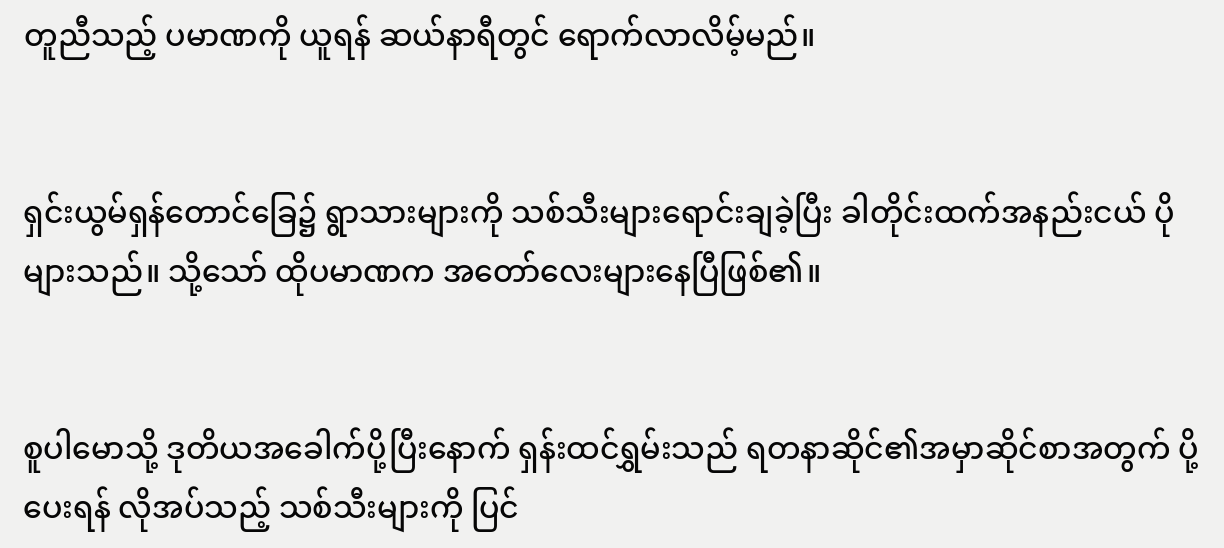တူညီသည့် ပမာဏကို ယူရန် ဆယ်နာရီတွင် ရောက်လာလိမ့်မည်။


ရှင်းယွမ်ရှန်တောင်ခြေ၌ ရွာသားများကို သစ်သီးများရောင်းချခဲ့ပြီး ခါတိုင်းထက်အနည်းငယ် ပိုများသည်။ သို့သော် ထိုပမာဏက အ‌တော်လေးများနေပြီဖြစ်၏။


စူပါမောသို့ ဒုတိယအခေါက်ပို့ပြီးနောက် ရှန်းထင်ရွှမ်းသည် ရတနာဆိုင်၏အမှာဆိုင်စာအတွက် ပို့ပေးရန် လိုအပ်သည့် သစ်သီးများကို ပြင်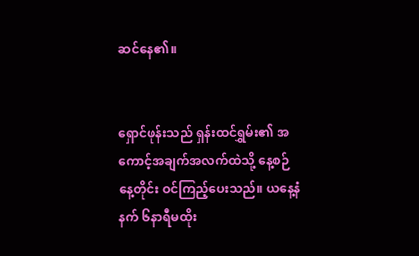ဆင်နေ၏။


ရှောင်ဖုန်းသည် ရှန်းထင်ရွှမ်း၏ အကောင့်အချက်အလက်ထဲသို့ နေ့စဉ် နေ့တိုင်း ဝင်ကြည့်ပေးသည်။ ယနေ့နံနက် ၆နာရီမထိုး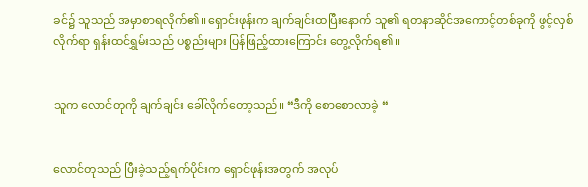ခင်၌ သူသည် အမှာစာရလိုက်၏။ ရှောင်းဖုန်းက ချက်ချင်းထပြီးနောက် သူ၏ ရတနာဆိုင်အကောင့်တစ်ခုကို ဖွင့်လှစ်လိုက်ရာ ရှန်းထင်ရွှမ်းသည် ပစ္စည်းများ ပြန်ဖြည့်ထားကြောင်း တွေ့လိုက်ရ၏။


သူက လောင်တုကို ချက်ချင်း ခေါ်လိုက်တော့သည်။ “ဒီကို စောစောလာခဲ့ “


လောင်တုသည် ပြီးခဲ့သည့်ရက်ပိုင်းက ရှောင်ဖုန်းအတွက် အလုပ်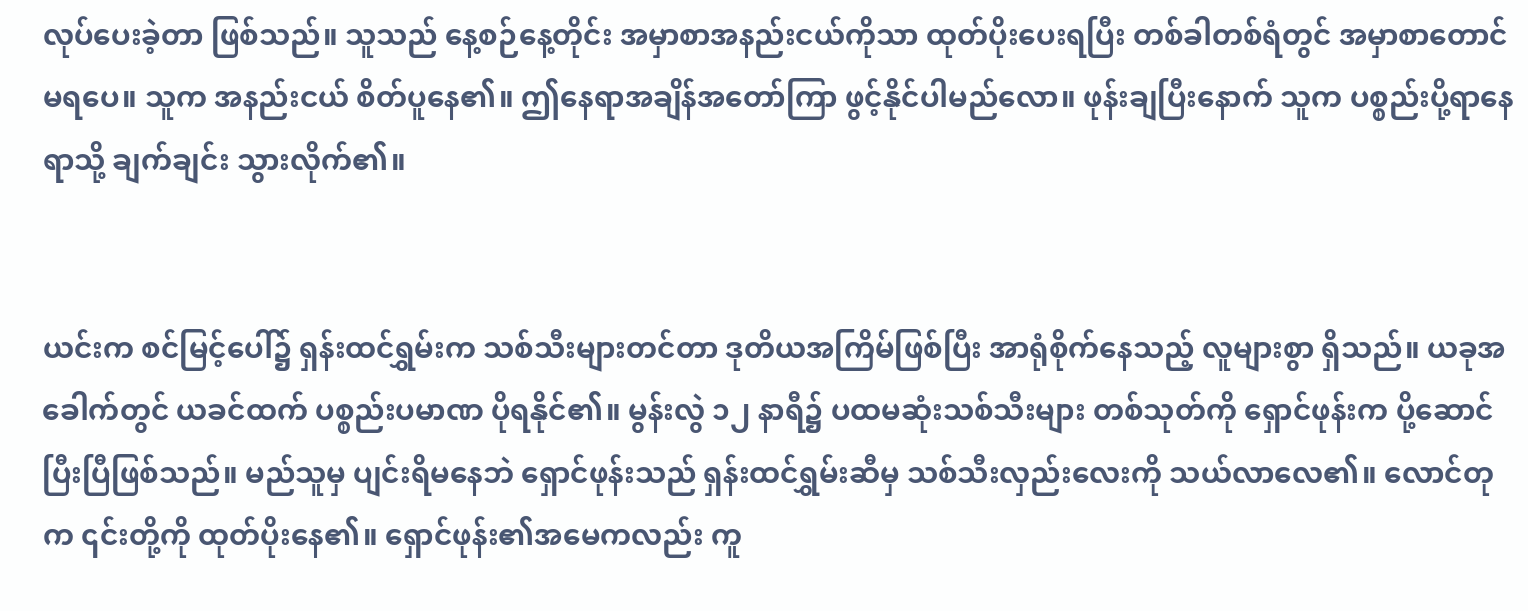လုပ်‌ပေးခဲ့တာ ဖြစ်သည်။ သူသည် နေ့စဉ်နေ့တိုင်း အမှာစာအနည်းငယ်ကိုသာ ထုတ်ပိုးပေးရပြီး တစ်ခါတစ်ရံတွင် အမှာစာတောင် မရပေ။ သူက အနည်းငယ် စိတ်ပူနေ၏။ ဤနေရာအချိန်အတော်ကြာ ဖွင့်နိုင်ပါမည်လော။ ဖုန်းချပြီးနောက် သူက ပစ္စည်းပို့ရာနေရာသို့ ချက်ချင်း သွားလိုက်၏။


ယင်းက စင်မြင့်ပေါ်၌ ရှန်းထင်ရွှမ်းက သစ်သီးများတင်တာ ဒုတိယအကြိမ်ဖြစ်ပြီး အာရုံစိုက်နေသည့် လူများစွာ ရှိသည်။ ယခုအခေါက်တွင် ယခင်ထက် ပစ္စည်းပမာဏ ပိုရနိုင်၏။ မွန်းလွဲ ၁၂ နာရီ၌ ပထမဆုံးသစ်သီးများ တစ်သုတ်ကို ရှောင်ဖုန်းက ပို့ဆောင်ပြီးပြီဖြစ်သည်။ မည်သူမှ ပျင်းရိမနေဘဲ ရှောင်ဖုန်းသည် ရှန်းထင်ရွှမ်းဆီမှ သစ်သီးလှည်းလေးကို သယ်လာလေ၏။ လောင်တုက ၎င်းတို့ကို ထုတ်ပိုးနေ၏။ ရှောင်ဖုန်း၏အမေကလည်း ကူ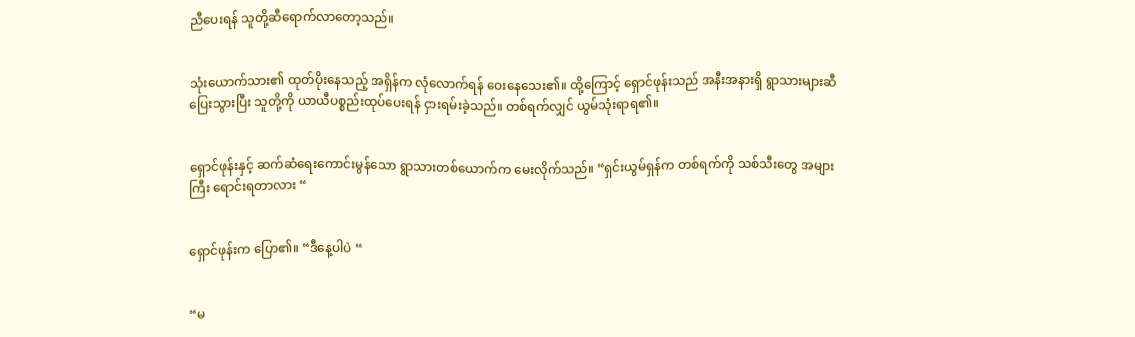ညီပေးရန် သူတို့ဆီရောက်လာတော့သည်။


သုံးယောက်သား၏ ထုတ်ပိုးနေသည့် အရှိန်က လုံလောက်ရန် ဝေးနေသေး၏။ ထို့ကြောင့် ရှောင်ဖုန်းသည် အနီးအနားရှိ ရွာသားများဆီပြေးသွားပြီး သူတို့ကို ယာယီပစ္စည်းထုပ်ပေးရန် ငှားရမ်းခဲ့သည်။ တစ်ရက်လျှင် ယွမ်သုံးရာရ၏။


ရှောင်ဖုန်းနှင့် ဆက်ဆံရေးကောင်းမွန်‌သော ရွာသားတစ်ယောက်က မေးလိုက်သည်။ “ရှင်းယွမ်ရှန်က တစ်ရက်ကို သစ်သီးတွေ အများကြီး ရောင်းရတာလား “


ရှောင်ဖုန်းက ပြော၏။ “ဒီနေ့ပါပဲ “


“မ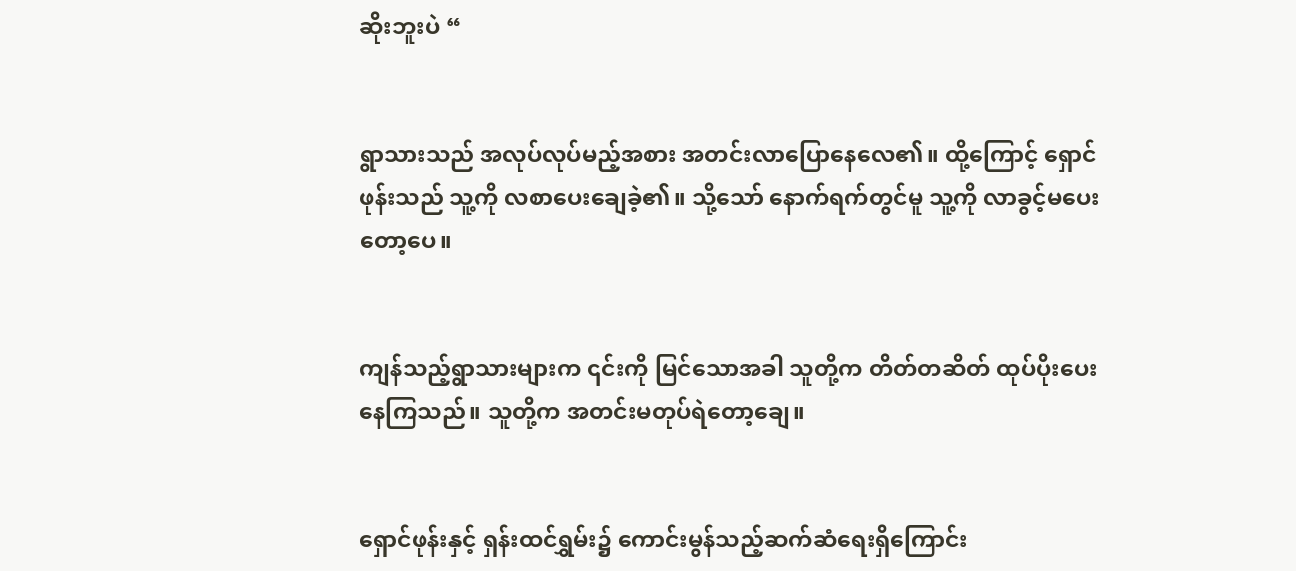ဆိုးဘူးပဲ “


ရွာသားသည် အလုပ်လုပ်မည့်အစား အတင်းလာပြောနေလေ၏။ ထို့ကြောင့် ရှောင်ဖုန်းသည် သူ့ကို လစာပေးချေခဲ့၏။ သို့သော် နောက်ရက်တွင်မူ သူ့ကို လာခွင့်မပေးတော့ပေ။


ကျန်သည့်ရွာသားများက ၎င်းကို မြင်သောအခါ သူတို့က တိတ်တဆိတ် ထုပ်ပိုးပေးနေကြသည်။ သူတို့က အတင်းမတုပ်ရဲတော့ချေ။


ရှောင်ဖုန်းနှင့် ရှန်းထင်ရွှမ်း၌ ကောင်းမွန်သည့်ဆက်ဆံရေးရှိကြောင်း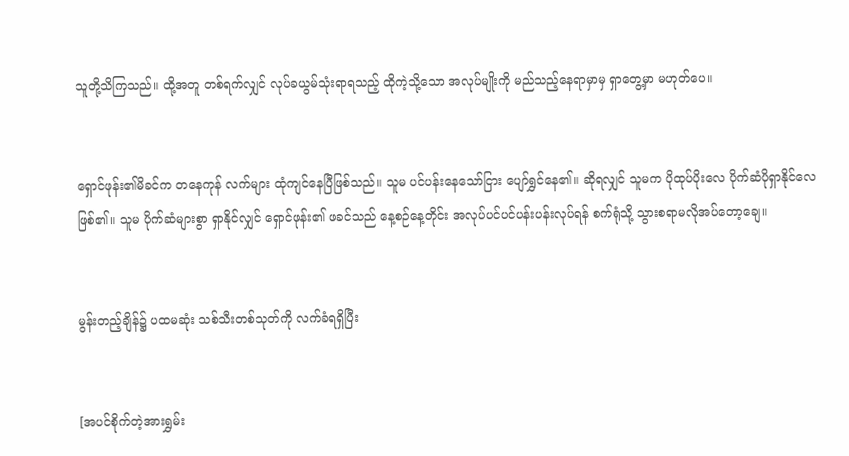သူတို့သိကြသည်။ ထို့အတူ တစ်ရက်လျှင် လုပ်ခယွမ်သုံးရာရသည့် ထိုကဲ့သို့သော အလုပ်မျိုးကို မည်သည့်နေရာမှာမှ ရှာတွေ့မှာ မဟုတ်ပေ။


ရှောင်ဖုန်း၏မိခင်က တနေကုန် လက်များ ထုံကျင်နေပြီဖြစ်သည်။ သူမ ပင်ပန်းနေသော်ငြား ပျော်ရွှင်နေ၏။ ဆိုရလျှင် သူမက ပိုထုပ်ပိုးလေ ပိုက်ဆံပိုရှာနိုင်လေဖြစ်၏။ သူမ ပိုက်ဆံများစွာ ရှာနိုင်လျှင် ရှောင်ဖုန်း၏ ဖခင်သည် နေ့စဉ်နေ့တိုင်း အလုပ်ပင်ပင်ပန်းပန်းလုပ်ရန် စက်ရုံသို့ သွားစရာမလိုအပ်တော့ချေ။


မွန်းတည့်ချိန်၌ ပထမဆုံး သစ်သီးတစ်သုတ်ကို လက်ခံရရှိပြီး


[အပင်စိုက်တဲ့အားရွှမ်း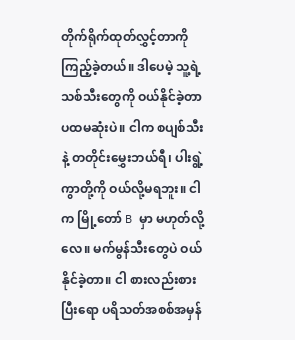တိုက်ရိုက်ထုတ်လွှင့်တာကို ကြည့်ခဲ့တယ်။ ဒါပေမဲ့ သူ့ရဲ့သစ်သီးတွေကို ဝယ်နိုင်ခဲ့တာ ပထမဆုံးပဲ။ ငါက စပျစ်သီးနဲ့ တတိုင်းမွှေးဘယ်ရီ၊ ပါးရွဲ့ကွာတို့ကို ဝယ်လို့မရဘူး။ ငါက မြို့တော် B မှာ မဟုတ်လို့လေ။ မက်မွန်သီးတွေပဲ ဝယ်နိုင်ခဲ့တာ။ ငါ စားလည်းစားပြီးရော ပရိသတ်အစစ်အမှန်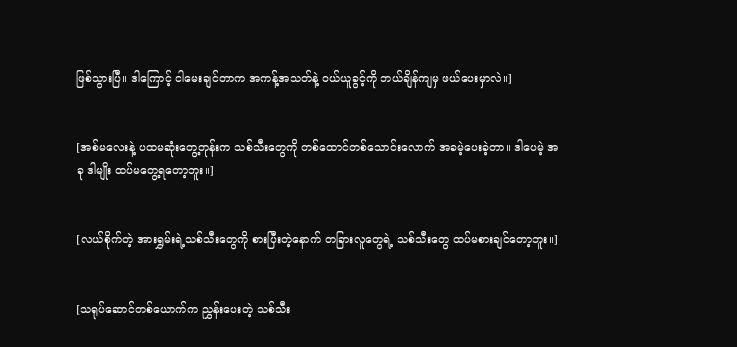ဖြစ်သွားပြီ။ ဒါကြောင့် ငါမေးချင်တာက အကန့်အသတ်နဲ့ ဝယ်ယူခွင့်ကို ဘယ်ချိန်ကျမှ ဖယ်ပေးမှာလဲ။]


[အစ်မလေးနဲ့ ပထမဆုံးတွေ့တုန်းက သစ်သီးတွေကို တစ်ထောင်တစ်သောင်းလောက် အခမဲ့ပေးခဲ့တာ။ ဒါပေမဲ့ အခု ဒါမျိုး ထပ်မတွေ့ရတော့ဘူး။]


[လယ်စိုက်တဲ့ အားရွှမ်းရဲ့သစ်သီးတွေကို စားပြီးတဲ့နောက် တခြားလူတွေရဲ့ သစ်သီးတွေ ထပ်မစားချင်တော့ဘူး။]


[သရုပ်ဆောင်တစ်ယောက်က ညွှန်းပေးတဲ့ သစ်သီး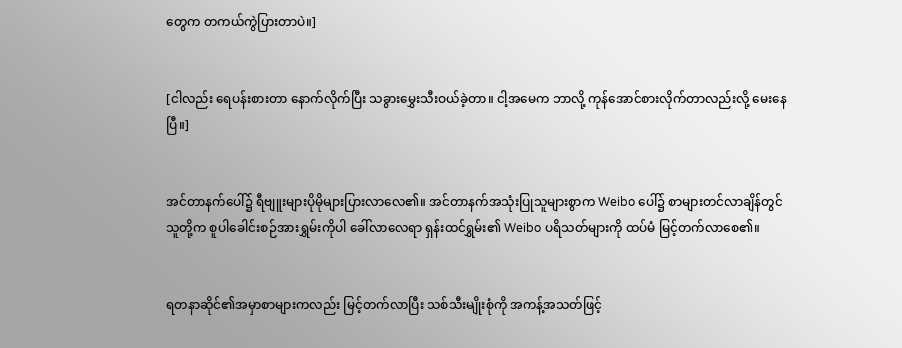တွေက တကယ်ကွဲပြားတာပဲ။]


[ငါလည်း ရေပန်းစားတာ နောက်လိုက်ပြီး သခွားမွှေးသီးဝယ်ခဲ့တာ။ ငါ့အမေက ဘာလို့ ကုန်အောင်စားလိုက်တာလည်းလို့ မေးနေပြီ။]


အင်တာနက်ပေါ်၌ ရီဗျူးများပိုမိုများပြားလာလေ၏။ အင်တာနက်အသုံးပြုသူများစွာက Weibo ပေါ်၌ စာများတင်လာချိန်တွင် သူတို့က စူပါခေါင်းစဉ်အားရွှမ်းကိုပါ ခေါ်လာလေရာ ရှန်းထင်ရွှမ်း၏ Weibo ပရိသတ်များကို ထပ်မံ မြင့်တက်လာစေ၏။


ရတနာဆိုင်၏အမှာစာများကလည်း မြင့်တက်လာပြီး သစ်သီးမျိုးစုံကို အကန့်အသတ်ဖြင့်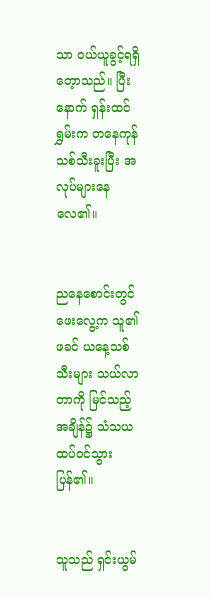သာ ဝယ်ယူခွင့်ရရှိတေ့ာသည်။ ပြီးနောက် ရှန်းထင်ရွှမ်းက တနေကုန်သစ်သီးခူးပြီး အလုပ်များနေလေ၏။


ညနေစောင်းတွင် ဖေးလွေ့က သူ၏ဖခင် ယနေ့သစ်သီးများ သယ်လာတာကို မြင်သည့်အချိန်၌ သံသယထပ်ဝင်သွားပြန်၏။


သူသည် ရှင်းယွမ်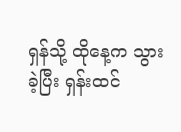ရှန်သို့ ထိုနေ့က သွားခဲ့ပြီး ရှန်းထင်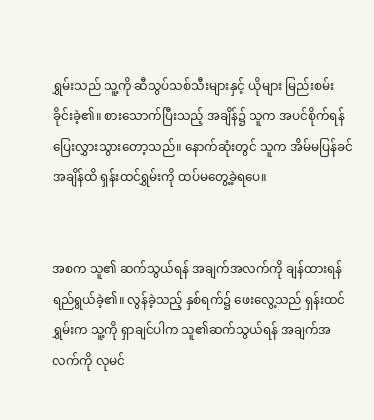ရွှမ်းသည် သူ့ကို ဆီသွပ်သစ်သီးများနှင့် ယိုများ မြည်းစမ်းခိုင်းခဲ့၏။ စားသောက်ပြီးသည့် အချိန်၌ သူက အပင်စိုက်ရန် ပြေးလွှားသွားတော့သည်။ နောက်ဆုံးတွင် သူက အိမ်မပြန်ခင်အချိန်ထိ ရှန်းထင်ရွှမ်းကို ထပ်မတွေ့ခဲ့ရပေ။


အစက သူ၏ ဆက်သွယ်ရန် အချက်အလက်ကို ချန်ထားရန် ရည်ရွယ်ခဲ့၏။ လွန်ခဲ့သည့် နှစ်ရက်၌ ဖေးလွေ့သည် ရှန်းထင်ရွှမ်းက သူ့ကို ရှာချင်ပါက သူ၏ဆက်သွယ်ရန် အချက်အလက်ကို လုမင်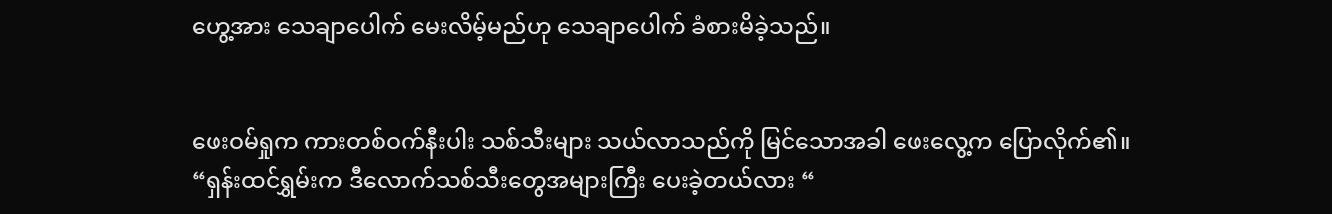ဟွေ့အား သေချာပေါက် မေးလိမ့်မည်ဟု သေချာပေါက် ခံစားမိခဲ့သည်။


ဖေးဝမ်ရှုက ကားတစ်ဝက်နီးပါး သစ်သီးများ သယ်လာသည်ကို မြင်သောအခါ ဖေးလွေ့က ပြောလိုက်၏။ “ရှန်းထင်ရွှမ်းက ဒီလောက်သစ်သီးတွေအများကြီး ပေးခဲ့တယ်လား “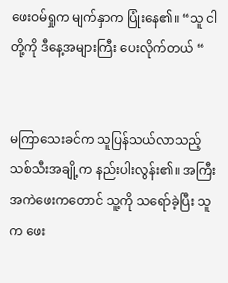ဖေးဝမ်ရှုက မျက်နှာက ပြုံးနေ၏။ “သူ ငါတို့ကို ဒီနေ့အများကြီး ပေးလိုက်တယ် “


မကြာသေးခင်က သူပြန်သယ်လာသည့် သစ်သီးအချို့က နည်းပါးလွန်း၏။ အကြီးအကဲဖေးကတောင် သူ့ကို သရော်ခဲ့ပြီး သူက ဖေး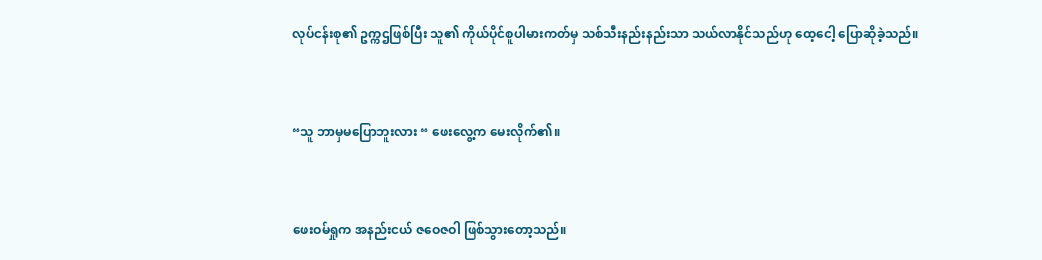လုပ်ငန်းစု၏ ဥက္ကဌဖြစ်ပြီး သူ၏ ကိုယ်ပိုင်စူပါမားကတ်မှ သစ်သီးနည်းနည်းသာ သယ်လာနိုင်သည်ဟု ထေ့ငေါ့ ပြောဆိုခဲ့သည်။


“သူ ဘာမှမပြောဘူးလား “ ဖေးလွေ့က မေးလိုက်၏။


ဖေးဝမ်ရှုက အနည်းငယ် ဇဝေဇဝါ ဖြစ်သွားတော့သည်။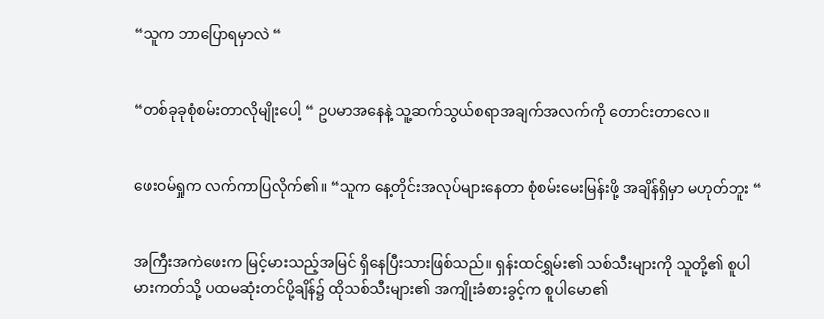“သူက ဘာပြောရမှာလဲ “


“တစ်ခုခုစုံစမ်းတာလိုမျိုးပေါ့ “ ဥပမာအနေနဲ့ သူ့ဆက်သွယ်စရာအချက်အလက်ကို တောင်းတာလေ။


ဖေးဝမ်ရှုက လက်ကာပြလိုက်၏။ “သူက နေ့တိုင်းအလုပ်များနေတာ စုံစမ်းမေးမြန်းဖို့ အချိန်ရှိမှာ မဟုတ်ဘူး “


အကြီးအကဲဖေးက မြင့်မားသည့်အမြင် ရှိနေပြီးသားဖြစ်သည်။ ရှန်းထင်ရွှမ်း၏ သစ်သီးများကို သူတို့၏ စူပါမားကတ်သို့ ပထမဆုံးတင်ပို့ချိန်၌ ထိုသစ်သီးများ၏ အကျိုးခံစားခွင့်က စူပါမော၏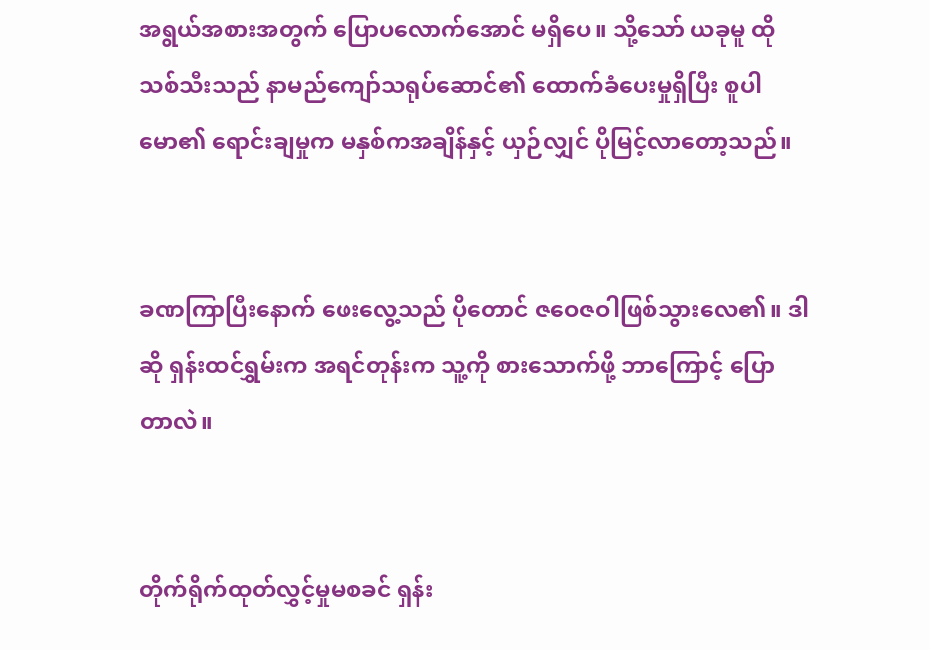အရွယ်အစားအတွက် ပြောပလောက်အောင် မရှိပေ။ သို့သော် ယခုမူ ထိုသစ်သီးသည် နာမည်ကျော်သရုပ်ဆောင်၏ ထောက်ခံပေးမှုရှိပြီး စူပါမော၏ ရောင်းချမှုက မနှစ်ကအချိန်နှင့် ယှဉ်လျှင် ပိုမြင့်လာတော့သည်။


ခဏကြာပြီးနောက် ဖေးလွေ့သည် ပိုတောင် ဇဝေဇဝါဖြစ်သွားလေ၏။ ဒါဆို ရှန်းထင်ရွှမ်းက အရင်တုန်းက သူ့ကို စားသောက်ဖို့ ဘာ‌ကြောင့် ပြောတာလဲ။


တိုက်ရိုက်ထုတ်လွှင့်မှုမစခင် ရှန်း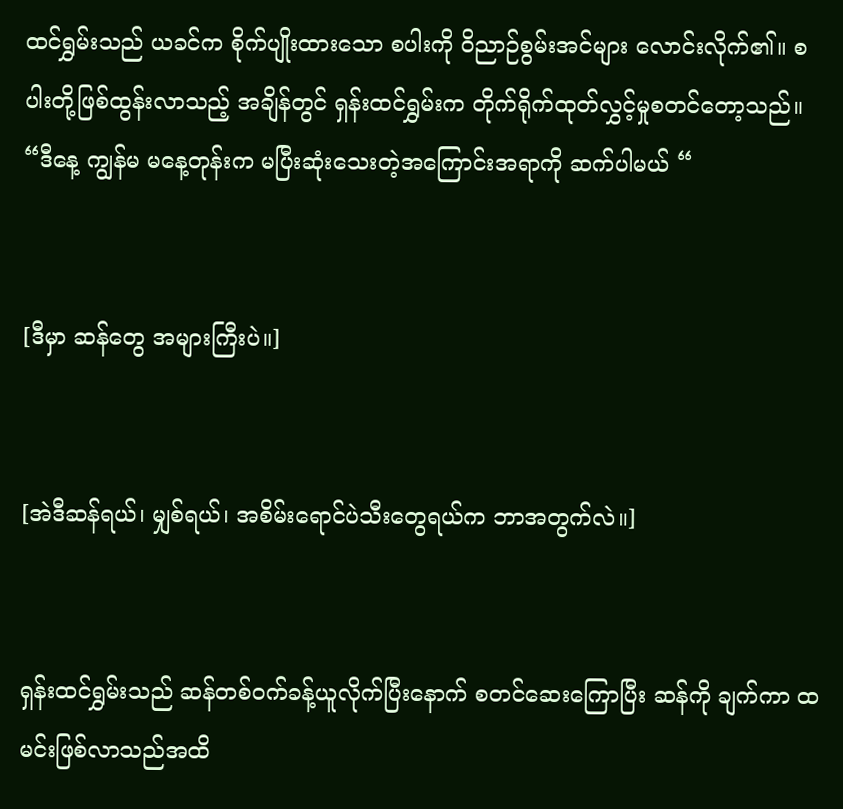ထင်ရွှမ်းသည် ယခင်က စိုက်ပျိုးထားသော စပါးကို ဝိညာဉ်စွမ်းအင်များ လောင်းလိုက်၏။ စပါးတို့ဖြစ်ထွန်းလာသည့် အချိန်တွင် ရှန်းထင်ရွှမ်းက တိုက်ရိုက်ထုတ်လွှင့်မှုစတင်တော့သည်။ “ဒီနေ့ ကျွန်မ မနေ့တုန်းက မပြီးဆုံးသေးတဲ့အကြောင်းအရာကို ဆက်ပါမယ် “


[ဒီမှာ ဆန်တွေ အများကြီးပဲ။]


[အဲဒီဆန်ရယ်၊ မျှစ်ရယ်၊ အစိမ်းရောင်ပဲသီးတွေရယ်က ဘာအတွက်လဲ။]


ရှန်းထင်ရွှမ်းသည် ဆန်တစ်ဝက်ခန့်ယူလိုက်ပြီးနောက် စတင်ဆေးကြောပြီး ဆန်ကို ချက်ကာ ထမင်းဖြစ်လာသည်အထိ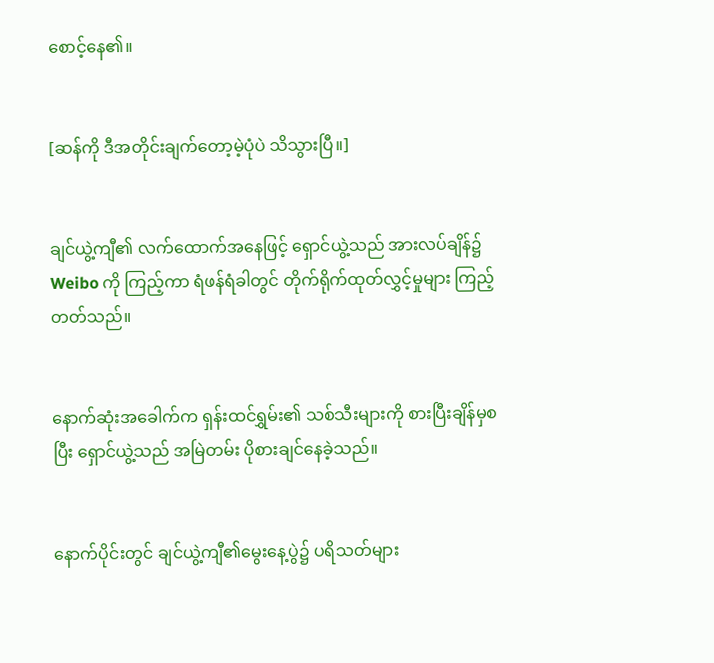စောင့်နေ၏။


[ဆန်ကို ဒီအတိုင်းချက်တော့မဲ့ပုံပဲ သိသွားပြီ။]


ချင်ယွဲ့ကျီ၏ လက်ထောက်အနေဖြင့် ရှောင်ယွဲ့သည် အားလပ်ချိန်၌ Weibo ကို ကြည့်ကာ ရံဖန်ရံခါတွင် တိုက်ရိုက်ထုတ်လွှင့်မှုများ ကြည့်တတ်သည်။


နောက်ဆုံးအခေါက်က ရှန်းထင်ရွှမ်း၏ သစ်သီးများကို စားပြီးချိန်မှစပြီး ရှောင်ယွဲ့သည် အမြဲတမ်း ပိုစားချင်နေခဲ့သည်။


နောက်ပိုင်းတွင် ချင်ယွဲ့ကျီ၏မွေးနေ့ပွဲ၌ ပရိသတ်များ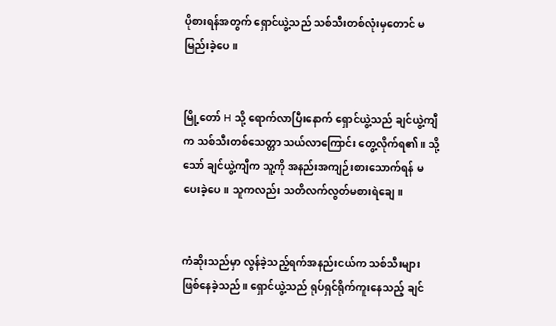ပိုစားရန်အတွက် ရှောင်ယွဲ့သည် သစ်သီးတစ်လုံးမှတောင် မမြည်းခဲ့ပေ။


မြို့တော် H သို့ ရောက်လာပြီးနောက် ရှောင်ယွဲ့သည် ချင်ယွဲ့ကျီက သစ်သီးတစ်သေတ္တာ သယ်လာကြောင်း တွေ့လိုက်ရ၏။ သို့သော် ချင်ယွဲ့ကျီက သူ့ကို အနည်းအကျဉ်းစားသောက်ရန် မပေးခဲ့ပေ။ သူကလည်း သတိလက်လွတ်မစားရဲချေ။


ကံဆိုးသည်မှာ လွန်ခဲ့သည့်ရက်အနည်းငယ်က သစ်သီးများ ဖြစ်နေခဲ့သည်။ ရှောင်ယွဲ့သည် ရုပ်ရှင်ရိုက်ကူးနေသည့် ချင်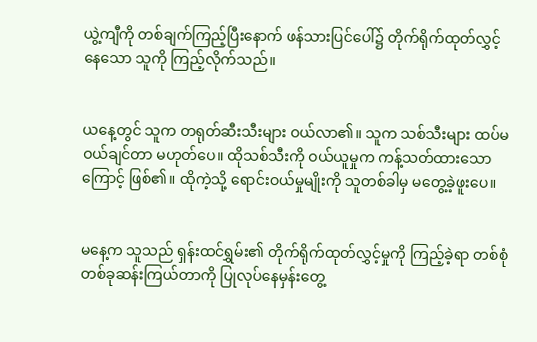ယွဲ့ကျီကို တစ်ချက်ကြည့်ပြီးနောက် ဖန်သားပြင်ပေါ်၌ တိုက်ရိုက်ထုတ်လွှင့်နေသော သူကို ကြည့်လိုက်သည်။


ယနေ့တွင် သူက တရုတ်ဆီးသီးများ ဝယ်လာ၏။ သူက သစ်သီးများ ထပ်မဝယ်ချင်တာ မဟုတ်ပေ။ ထိုသစ်သီးကို ဝယ်ယူမှုက ကန့်သတ်ထားသောကြောင့် ဖြစ်၏။ ထိုကဲ့သို့ ရောင်းဝယ်မှုမျိုးကို သူတစ်ခါမှ မတွေ့ခဲ့ဖူးပေ။


မနေ့က သူသည် ရှန်းထင်ရွှမ်း၏ တိုက်ရိုက်ထုတ်လွှင့်မှုကို ကြည့်ခဲ့ရာ တစ်စုံတစ်ခုဆန်းကြယ်တာကို ပြုလုပ်နေမှန်းတွေ့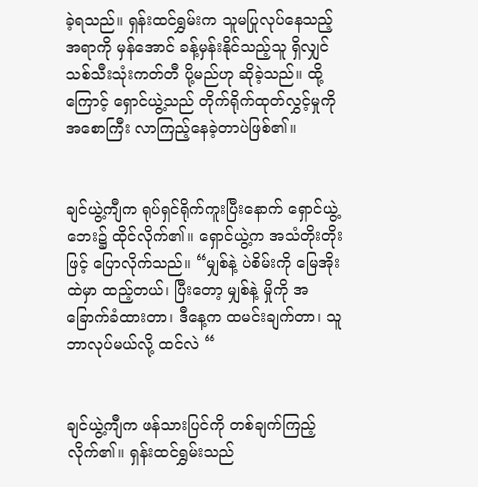ခဲ့ရသည်။ ရှန်းထင်ရွှမ်းက သူမပြုလုပ်နေသည့်အရာကို မှန်အောင် ခန့်မှန်းနိုင်သည့်သူ ရှိလျှင် သစ်သီးသုံးကတ်တီ ပို့မည်ဟု ဆိုခဲ့သည်။ ထို့ကြောင့် ရှောင်ယွဲ့သည် တိုက်ရိုက်ထုတ်လွှင့်မှုကို အစောကြီး လာကြည့်နေခဲ့တာပဲဖြစ်၏။


ချင်ယွဲ့ကျီက ရုပ်ရှင်ရိုက်ကူးပြီးနောက် ရှောင်ယွဲ့ဘေး၌ ထိုင်လိုက်၏။ ရှောင်ယွဲ့က အသံတိုးတိုးဖြင့် ပြောလိုက်သည်။ “မျှစ်နဲ့ ပဲစိမ်းကို မြေအိုးထဲမှာ ထည့်တယ်၊ ပြီး‌တော့ မျှစ်နဲ့ မှိုကို အခြောက်ခံထားတာ၊ ဒီနေ့က ထမင်းချက်တာ၊ သူဘာလုပ်မယ်လို့ ထင်လဲ “


ချင်ယွဲ့ကျီက ဖန်သားပြင်ကို တစ်ချက်ကြည့်လိုက်၏။ ရှန်းထင်ရွှမ်းသည်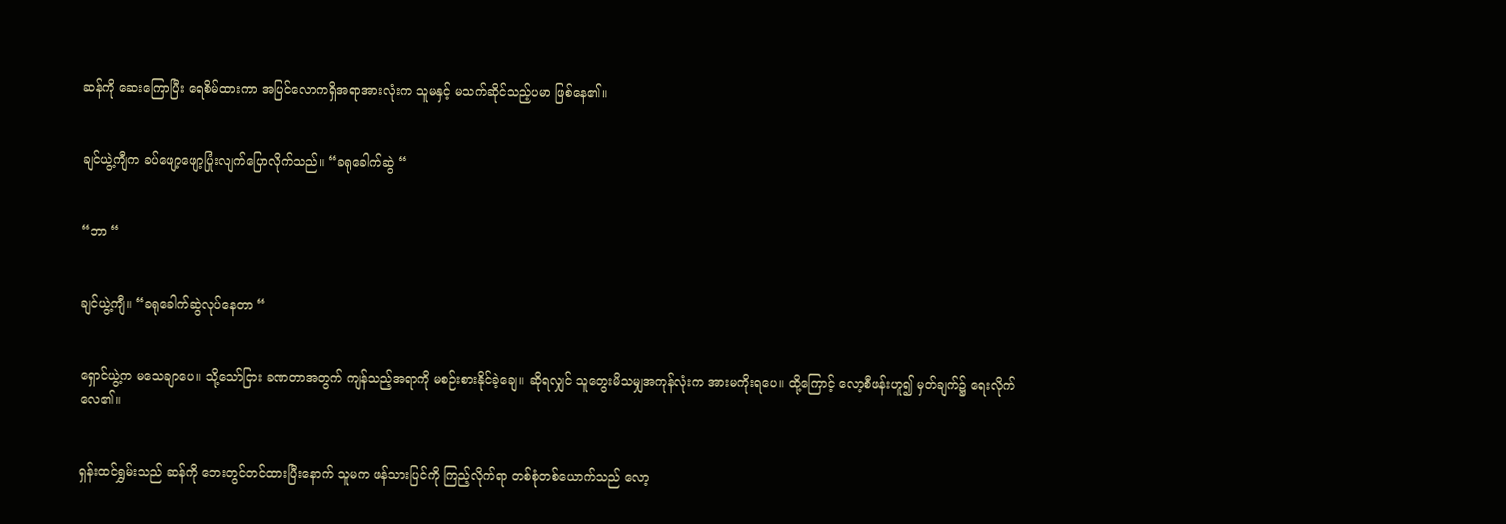ဆန်ကို ဆေးကြောပြီး ရေစိမ်ထားကာ အပြင်လောကရှိအရာအားလုံးက သူမနှင့် မသက်ဆိုင်သည့်ပမာ ဖြစ်နေ၏။


ချင်ယွဲ့ကျီက ခပ်ဖျော့ဖျော့ပြုံးလျက်ပြောလိုက်သည်။ “ခရုခေါက်ဆွဲ “


“ဘာ “


ချင်ယွဲ့ကျီ။ “ခရုခေါက်ဆွဲလုပ်နေတာ “


ရှောင်ယွဲ့က မသေချာပေ။ သို့သော်ငြား ခဏတာအတွက် ကျန်သည့်အရာကို မစဉ်းစားနိုင်ခဲ့ချေ။ ဆိုရလျှင် သူတွေးမိသမျှအကုန်လုံးက အားမကိုးရပေ။ ထို့ကြောင့် လော့စီဖန်းဟူ၍ မှတ်ချက်၌ ရေးလိုက်လေ၏။


ရှန်းထင်ရွှမ်းသည် ဆန်ကို ဘေးတွင်တင်ထားပြီးနောက် သူမက ဖန်သားပြင်ကို ကြည့်လိုက်ရာ တစ်စုံတစ်ယောက်သည် လော့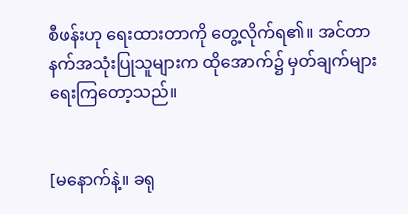စီဖန်းဟု ရေးထားတာကို တွေ့လိုက်ရ၏။ အင်တာနက်အသုံးပြုသူများက ထိုအောက်၌ မှတ်ချက်များ ရေးကြတော့သည်။


[မနောက်နဲ့။ ခရု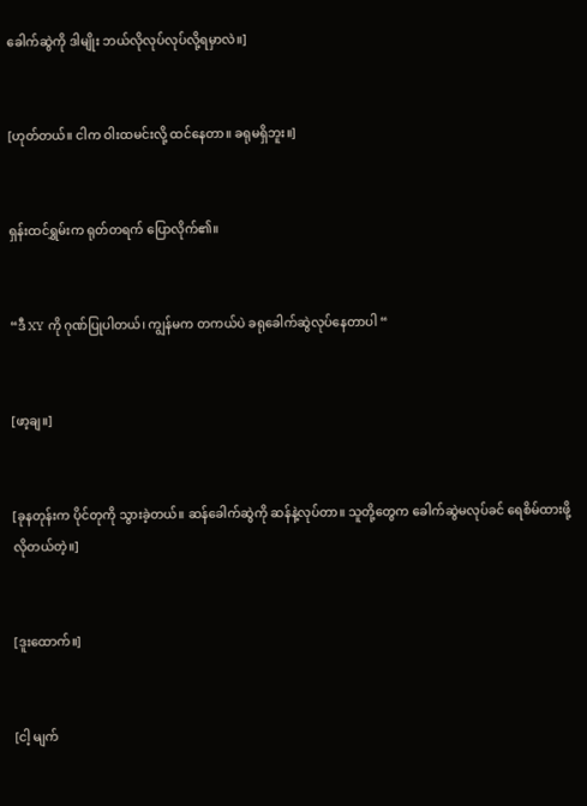ခေါက်ဆွဲကို ဒါမျိုး ဘယ်လိုလုပ်လုပ်လို့ရမှာလဲ။]


[ဟုတ်တယ်။ ငါက ဝါးထမင်းလို့ ထင်နေတာ။ ခရုမရှိဘူး။]


ရှန်းထင်ရွှမ်းက ရုတ်တရက် ပြောလိုက်၏။


“ဒီ XY ကို ဂုဏ်ပြုပါတယ်၊ ကျွန်မက တကယ်ပဲ ခရုခေါက်ဆွဲလုပ်နေတာပါ “


[ဖာ့ချ။]


[ခုနတုန်းက ပိုင်တုကို သွားခဲ့တယ်။ ဆန်ခေါက်ဆွဲကို ဆန်နဲ့လုပ်တာ။ သူတို့တွေက ခေါက်ဆွဲမလုပ်ခင် ရေစိမ်ထားဖို့ လိုတယ်တဲ့။]


[ဒူးထောက်။]


[ငါ့ မျက်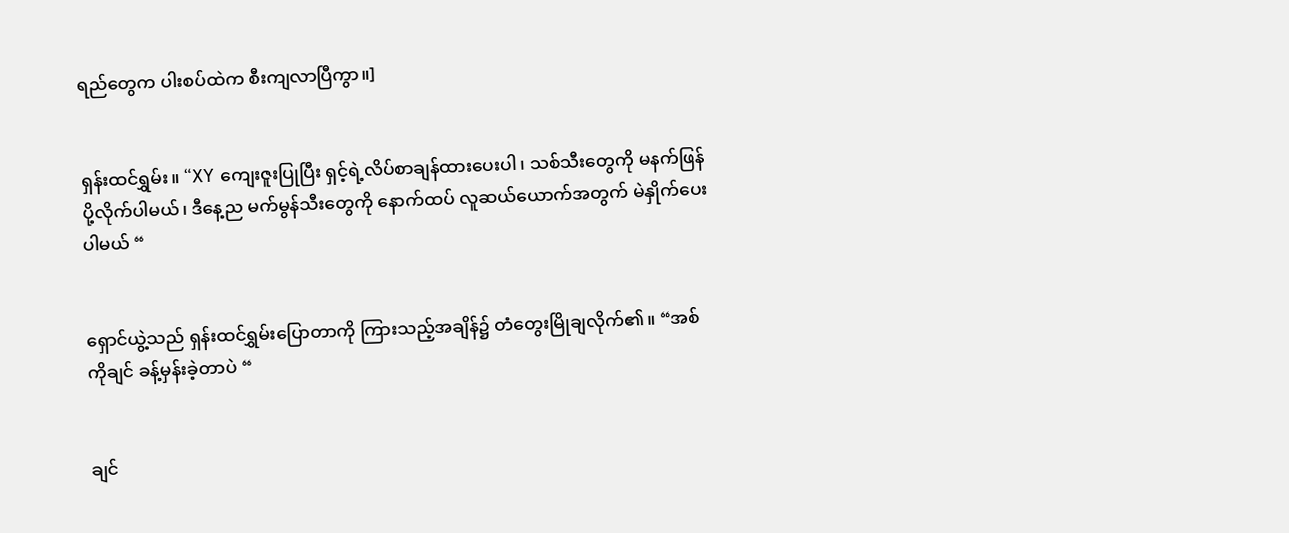ရည်တွေက ပါးစပ်ထဲက စီးကျလာပြီကွာ။]


ရှန်းထင်ရွှမ်း။ “XY ကျေးဇူးပြုပြီး ရှင့်ရဲ့လိပ်စာချန်ထားပေးပါ၊ သစ်သီးတွေကို မနက်ဖြန်ပို့လိုက်ပါမယ်၊ ဒီနေ့ည မက်မွန်သီးတွေကို နောက်ထပ် လူဆယ်ယောက်အတွက် မဲနှိုက်ပေးပါမယ် “


ရှောင်ယွဲ့သည် ရှန်းထင်ရွှမ်းပြောတာကို ကြားသည့်အချိန်၌ တံတွေးမြိုချလိုက်၏။ “အစ်ကိုချင် ခန့်မှန်းခဲ့တာပဲ “


ချင်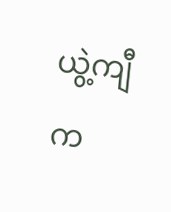ယွဲ့ကျီက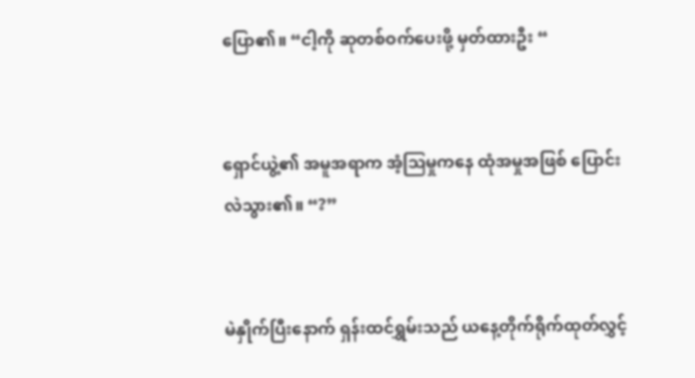ပြော၏။ “ငါ့ကို ဆုတစ်ဝက်ပေးဖို့ မှတ်ထားဦး “


ရှောင်ယွဲ့၏ အမူအရာက အံ့ဩမှုကနေ ထုံအမှုအဖြစ် ပြောင်းလဲသွား၏။ “?”


မဲနှိုက်ပြီးနောက် ရှန်းထင်ရွှမ်းသည် ယနေ့တိုက်ရိုက်ထုတ်လွှင့်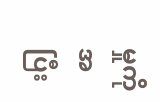မှုကို အပြီး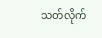သတ်လိုက်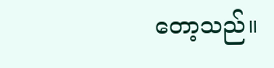တော့သည်။